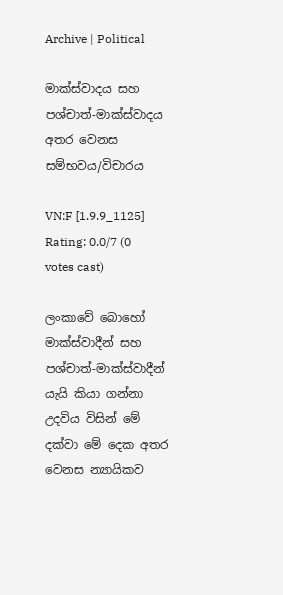Archive | Political

මාක්ස්වාදය සහ පශ්චාත්-මාක්ස්වාදය අතර වෙනස සම්භවය/විචාරය

VN:F [1.9.9_1125]
Rating: 0.0/7 (0 votes cast)

ලංකාවේ බොහෝ මාක්ස්වාදීන් සහ පශ්චාත්-මාක්ස්වාදීන් යැයි කියා ගන්නා උදවිය විසින් මේ දක්වා මේ දෙක අතර වෙනස න්‍යායිකව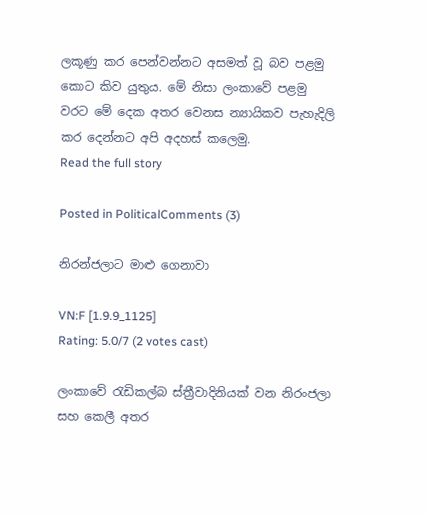ලකූණු කර පෙන්වන්නට අසමත් වූ බව පළමු කොට කිව යුතුය. මේ නිසා ලංකාවේ පළමු වරට මේ දෙක අතර වෙනස න්‍යායිකව පැහැදිලි කර දෙන්නට අපි අදහස් කලෙමු.
Read the full story

Posted in PoliticalComments (3)

නිරන්ජලාට මාළු ගෙනාවා

VN:F [1.9.9_1125]
Rating: 5.0/7 (2 votes cast)

ලංකාවේ රැඩිකල්බ ස්ත්‍රීවාදිනියක් වන නිරංජලා සහ කෙලී අතර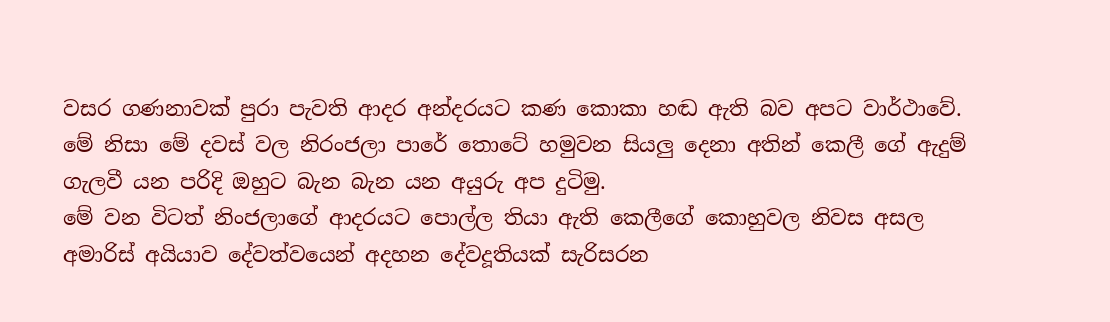වසර ගණනාවක් පුරා පැවති ආදර අන්දරයට කණ කොකා හඬ ඇති බව අපට වාර්ථාවේ. මේ නිසා මේ දවස් වල නිරංජලා පාරේ තොටේ හමුවන සියලු දෙනා අතින් කෙලී ගේ ඇදුම් ගැලවී යන පරිදි ඔහුට බැන බැන යන අයුරු අප දුටිමු.
මේ වන විටත් නිංජලාගේ ආදරයට පොල්ල තියා ඇති කෙලීගේ කොහුවල නිවස අසල අමාරිස් අයියාව දේවත්වයෙන් අදහන දේවදූතියක් සැරිසරන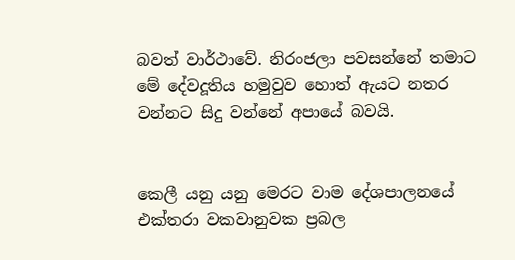බවත් වාර්ථාවේ. නිරංජලා පවසන්නේ තමාට මේ දේවදූතිය හමුවුව හොත් ඇයට නතර වන්නට සිදු වන්නේ අපායේ බවයි.


කෙලී යනු යනු මෙරට වාම දේශපාලනයේ එක්තරා වකවානුවක ප්‍රබල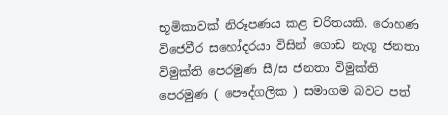භූමිකාවක් නිරූපණය කළ චරිතයකි. රොහණ විජෙවීර සහෝදරයා විසින් ගොඩ නැගූ ජනතා විමුක්ති පෙරමුණ සී/ස ජනතා විමුක්ති පෙරමුණ ( පෞද්ගලික ) සමාගම බවට පත්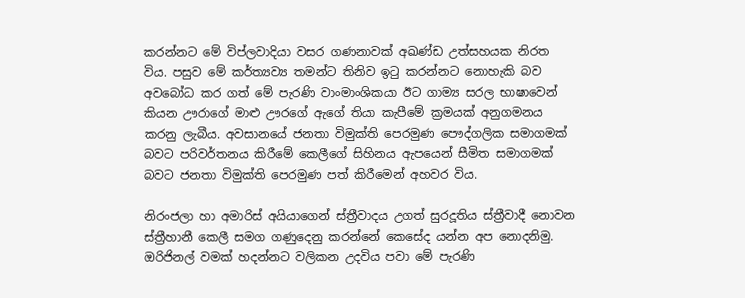කරන්නට මේ විප්ලවාදියා වසර ගණනාවක් අඛණ්ඩ උත්සහයක නිරත විය. පසුව මේ කර්ත්‍යව්‍ය තමන්ට තිනිව ඉටු කරන්නට නොහැකි බව අවබෝධ කර ගත් මේ පැරණි වාංමාංශිකයා ඊට ගාම්‍ය සරල භාෂාවෙන් කියන ඌරාගේ මාළු ඌරගේ ඇගේ තියා කැපීමේ ක්‍රමයක් අනුගමනය කරනු ලැබීය. අවසානයේ ජනතා විමුක්ති පෙරමුණ පෞද්ගලික සමාගමක් බවට පරිවර්තනය කිරීමේ කෙලීගේ සිහිනය ඇපයෙන් සීමිත සමාගමක් බවට ජනතා විමුක්ති පෙරමුණ පත් කිරීමෙන් අහවර විය.

නිරංජලා හා අමාරිස් අයියාගෙන් ස්ත්‍රීවාදය උගත් සුරදූතිය ස්ත්‍රීවාදී නොවන ස්ත්‍රීහානී කෙලී සමග ගණුදෙනු කරන්නේ කෙසේද යන්න අප නොදනිමු. ඔරිජිනල් වමක් හදන්නට වලිකන උදවිය පවා මේ පැරණි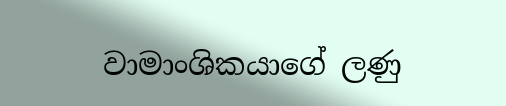වාමාංශිකයාගේ ලණු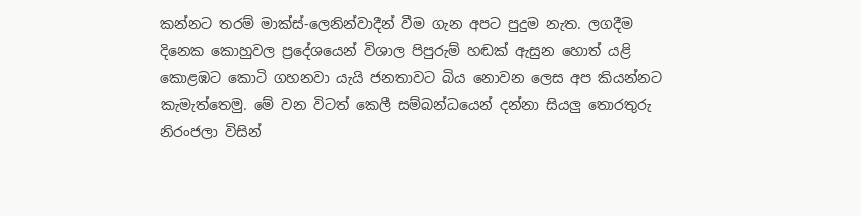කන්නට තරම් මාක්ස්-ලෙනින්වාදීන් වීම ගැන අපට පුදුම නැත. ලගදීම දිනෙක කොහුවල ප්‍රදේශයෙන් විශාල පිපුරුම් හඬක් ඇසුන හොත් යළි කොළඹට කොටි ගහනවා යැයි ජනතාවට බිය නොවන ලෙස අප කියන්නට කැමැත්තෙමු. මේ වන විටත් කෙලී සම්බන්ධයෙන් දන්නා සියලු තොරතුරු නිරංජලා විසින්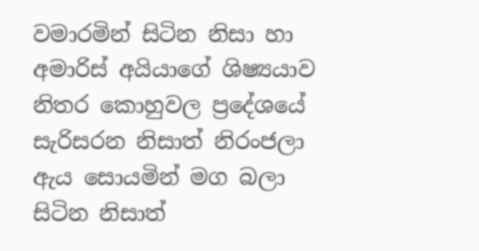වමාරමින් සිටින නිසා හා අමාරිස් අයියාගේ ශිෂ්‍යයාව නිතර කොහුවල ප්‍රදේශයේ සැරිසරන නිසාත් නිරංජලා ඇය සොයමින් මග බලා සිටින නිසාත්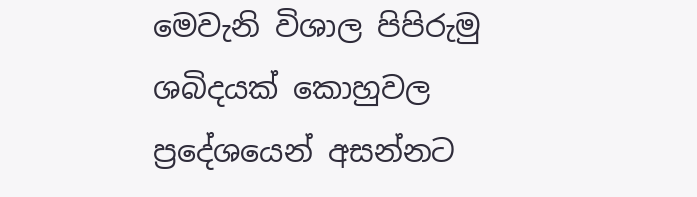මෙවැනි විශාල පිපිරුමු ශබිදයක් කොහුවල ප්‍රදේශයෙන් අසන්නට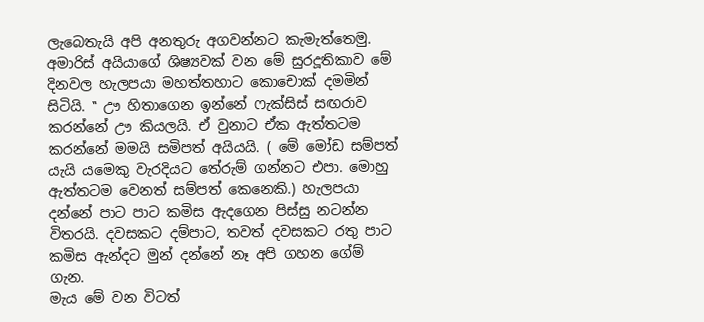ලැබෙතැයි අපි අනතුරු අගවන්නට කැමැත්තෙමු.
අමාරිස් අයියාගේ ශිෂ්‍යවක් වන මේ සුරදූතිකාව මේ දිනවල හැලපයා මහත්තහාට කොචොක් දමමින් සිටියි. ‛‛ ඌ හිතාගෙන ඉන්නේ ෆැක්සිස් සඟරාව කරන්නේ ඌ කියලයි. ඒ වුනාට ඒක ඇත්තටම කරන්නේ මමයි සමිපත් අයියයි. ( මේ මෝඩ සම්පත් යැයි යමෙකු වැරදියට තේරුම් ගන්නට එපා. මොහු ඇත්තටම වෙනත් සම්පත් කෙනෙකි.) හැලපයා දන්නේ පාට පාට කමිස ඇදගෙන පිස්සු නටන්න විතරයි. දවසකට දම්පාට, තවත් දවසකට රතු පාට කමිස ඇන්දට මුන් දන්නේ නෑ අපි ගහන ගේම් ගැන.
මැය මේ වන විටත්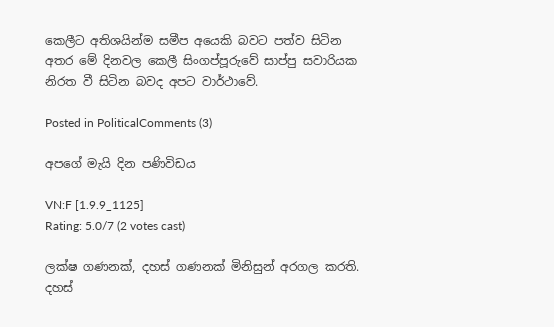කෙලීට අතිශයින්ම සමීප අයෙකි බවට පත්ව සිටින අතර මේ දිනවල කෙලී සිංගප්පූරුවේ සාප්පු සවාරියක නිරත වී සිටින බවද අපට වාර්ථාවේ.

Posted in PoliticalComments (3)

අපගේ මැයි දින පණිවිඩය

VN:F [1.9.9_1125]
Rating: 5.0/7 (2 votes cast)

ලක්ෂ ගණනක්, දහස් ගණනක් මිනිසුන් අරගල කරති. දහස්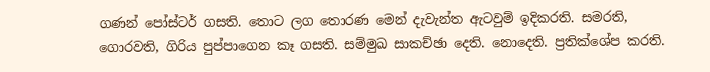ගණන් පෝස්ටර් ගසති. තොට ලග තොරණ මෙන් දැවැන්ත ඇටවුම් ඉදිකරති. සමරති, ගොරවති, ගිරිය පුප්පාගෙන කෑ ගසති. සම්මුඛ සාකච්ඡා දෙති. නොදෙති. ප්‍රතික්ශේප කරති.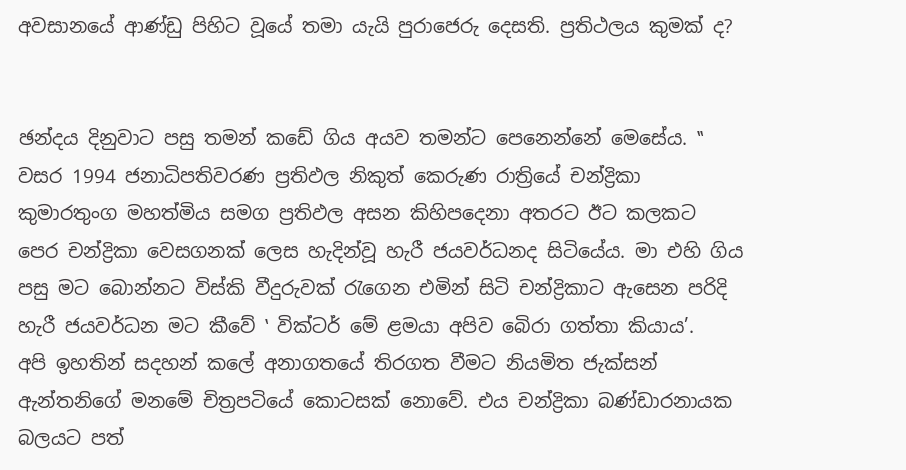අවසානයේ ආණ්ඩු පිහිට වූයේ තමා යැයි පුරාජෙරු දෙසති. ප්‍රතිථලය කුමක් ද?


ඡන්දය දිනුවාට පසු තමන් කඩේ ගිය අයව තමන්ට පෙනෙන්නේ මෙසේය. ‛‛ වසර 1994 ජනාධිපතිවරණ ප්‍රතිඵල නිකුත් කෙරුණ රාත්‍රියේ චන්ද්‍රිකා කුමාරතුංග මහත්මිය සමග ප්‍රතිඵල අසන කිහිපදෙනා අතරට ඊට කලකට පෙර චන්ද්‍රිකා වෙසගනක් ලෙස හැදින්වූ හැරී ජයවර්ධනද සිටියේය. මා එහි ගිය පසු මට බොන්නට විස්කි වීදුරුවක් රැගෙන එමින් සිටි චන්ද්‍රිකාට ඇසෙන පරිදි හැරී ජයවර්ධන මට කීවේ ‛ වික්ටර් මේ ළමයා අපිව බෙිරා ගත්තා කියාය’.
අපි ඉහතින් සදහන් කලේ අනාගතයේ තිරගත වීමට නියමිත ජැක්සන් ඇන්තනිගේ මනමේ චිත්‍රපටියේ කොටසක් නොවේ. එය චන්ද්‍රිකා බණ්ඩාරනායක බලයට පත්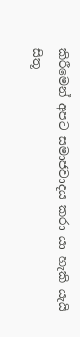කිරීමෙන් අපට සමාජවාදය කරා යා හැකි යැයි සිතූ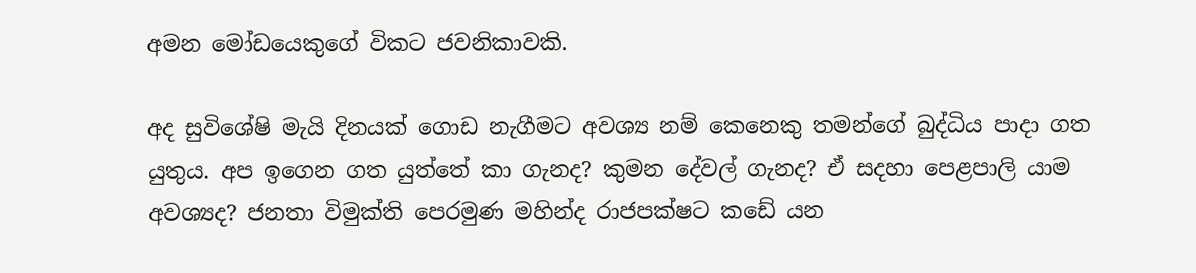අමන මෝඩයෙකුගේ විකට ජවනිකාවකි.

අද සුවිශේෂි මැයි දිනයක් ගොඩ නැගීමට අවශ්‍ය නම් කෙනෙකු තමන්ගේ බුද්ධිය පාදා ගත යුතුය. අප ඉගෙන ගත යුත්තේ කා ගැනද? කුමන දේවල් ගැනද? ඒ සදහා පෙළපාලි යාම අවශ්‍යද? ජනතා විමුක්ති පෙරමුණ මහින්ද රාජපක්ෂට කඩේ යන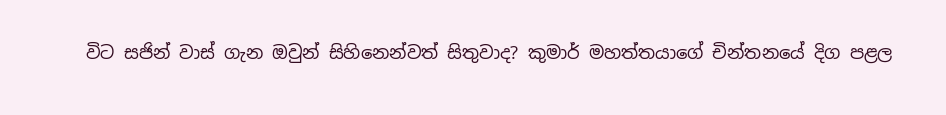විට සජින් වාස් ගැන ඔවුන් සිහිනෙන්වත් සිතුවාද? කුමාර් මහත්තයාගේ චින්තනයේ දිග පළල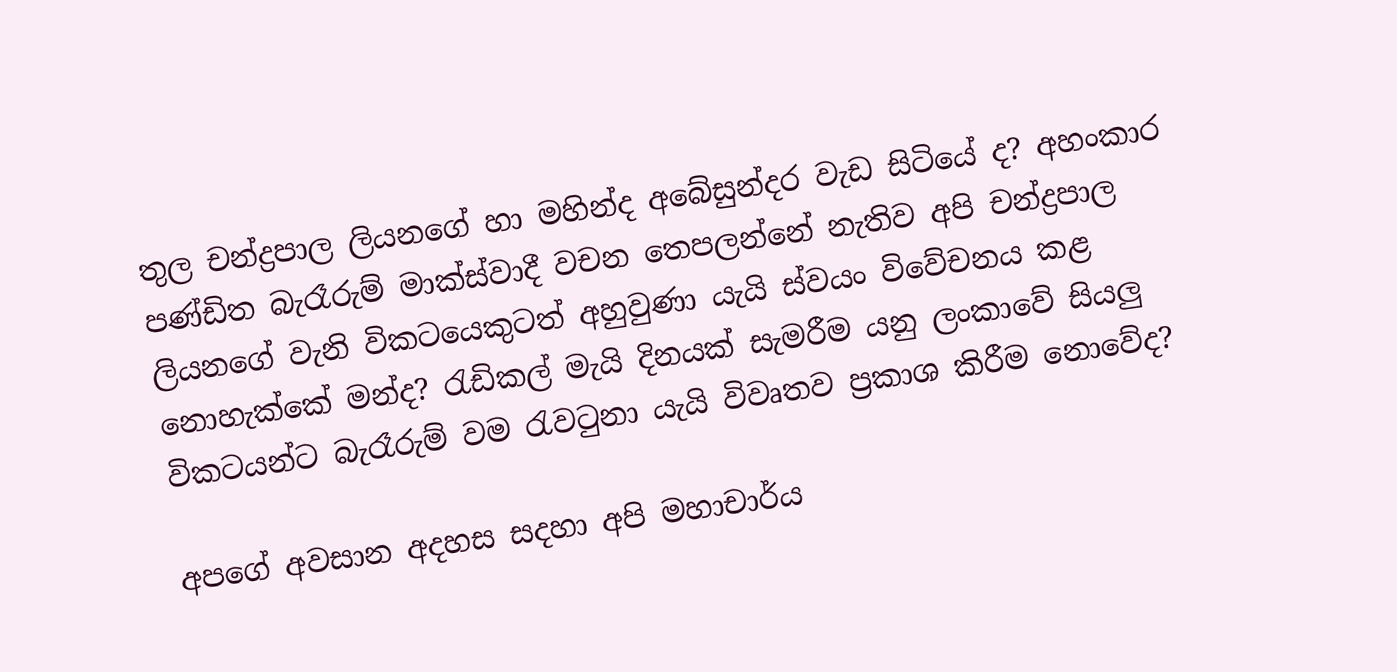තුල චන්ද්‍රපාල ලියනගේ හා මහින්ද අබේසුන්දර වැඩ සිටියේ ද? අහංකාර පණ්ඩිත බැරෑරුම් මාක්ස්වාදී වචන තෙපලන්නේ නැතිව අපි චන්ද්‍රපාල ලියනගේ වැනි විකටයෙකුටත් අහුවුණා යැයි ස්වයං විවේචනය කළ නොහැක්කේ මන්ද? රැඩිකල් මැයි දිනයක් සැමරීම යනු ලංකාවේ සියලු විකටයන්ට බැරෑරුම් වම රැවටුනා යැයි විවෘතව ප්‍රකාශ කිරීම නොවේද?

අපගේ අවසාන අදහස සදහා අපි මහාචාර්ය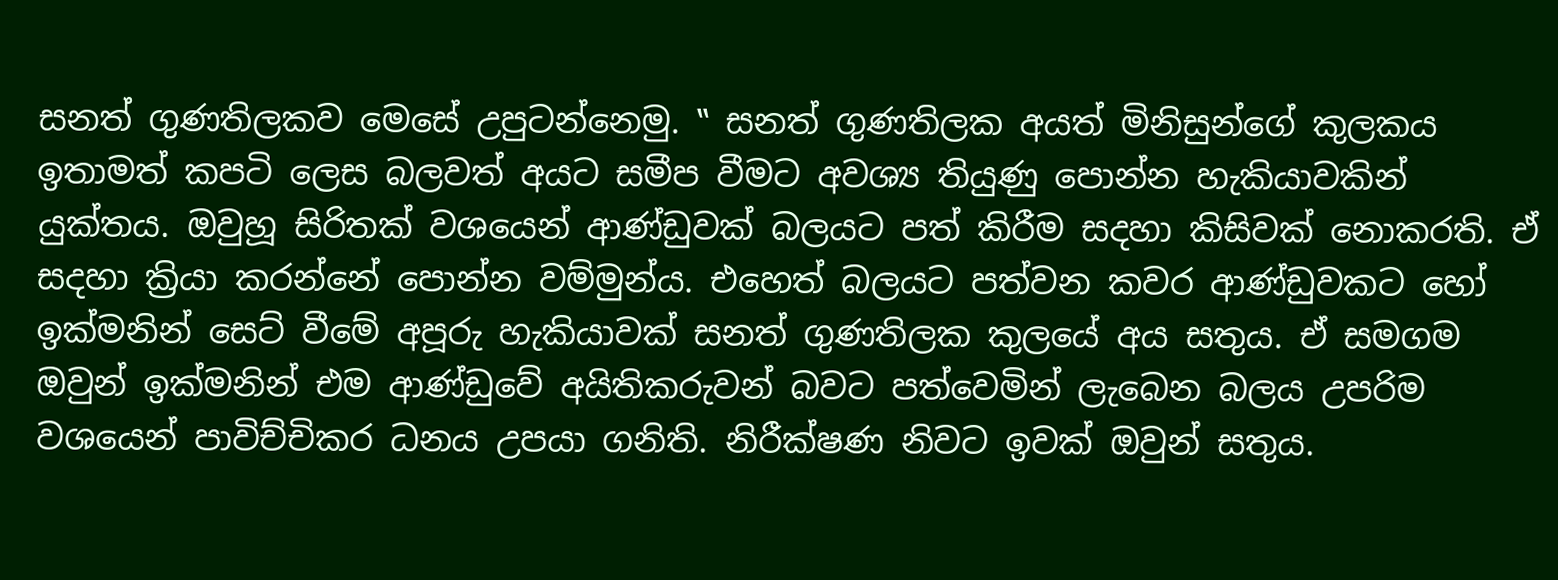සනත් ගුණතිලකව මෙසේ උපුටන්නෙමු. ‛‛ සනත් ගුණතිලක අයත් මිනිසුන්ගේ කුලකය ඉතාමත් කපටි ලෙස බලවත් අයට සමීප වීමට අවශ්‍ය තියුණු පොන්න හැකියාවකින් යුක්තය. ඔවුහූ සිරිතක් වශයෙන් ආණ්ඩුවක් බලයට පත් කිරීම සදහා කිසිවක් නොකරති. ඒ සදහා ක්‍රියා කරන්නේ පොන්න වම්මුන්ය. එහෙත් බලයට පත්වන කවර ආණ්ඩුවකට හෝ ඉක්මනින් සෙට් වීමේ අපූරු හැකියාවක් සනත් ගුණතිලක කුලයේ අය සතුය. ඒ සමගම ඔවුන් ඉක්මනින් එම ආණ්ඩුවේ අයිතිකරුවන් බවට පත්වෙමින් ලැබෙන බලය උපරිම වශයෙන් පාවිච්චිකර ධනය උපයා ගනිති. නිරීක්ෂණ නිවට ඉවක් ඔවුන් සතුය.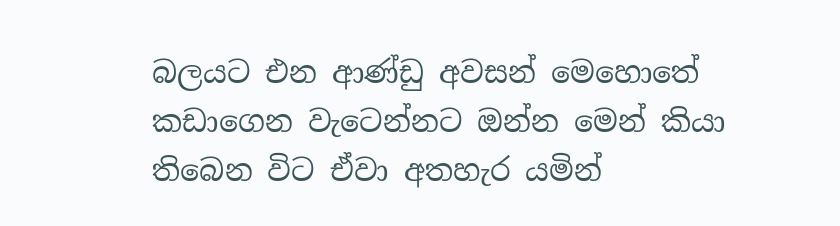බලයට එන ආණ්ඩු අවසන් මෙහොතේ කඩාගෙන වැටෙන්නට ඔන්න මෙන් කියා තිබෙන විට ඒවා අතහැර යමින්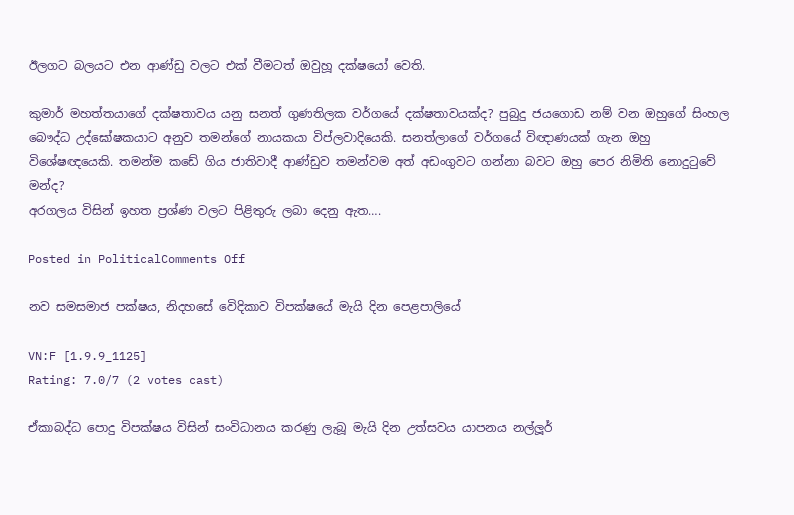ඊලගට බලයට එන ආණ්ඩු වලට එක් වීමටත් ඔවුහූ දක්ෂයෝ වෙති.

කුමාර් මහත්තයාගේ දක්ෂතාවය යනු සනත් ගුණතිලක වර්ගයේ දක්ෂතාවයක්ද? පුබුදු ජයගොඩ නම් වන ඔහුගේ සිංහල බෞද්ධ උද්ඝෝෂකයාට අනුව තමන්ගේ නායකයා විප්ලවාදියෙකි. සනත්ලාගේ වර්ගයේ විඥාණයක් ගැන ඔහු විශේෂඥයෙකි. තමන්ම කඩේ ගිය ජාතිවාදී ආණ්ඩුව තමන්වම අත් අඩංගුවට ගන්නා බවට ඔහු පෙර නිමිති නොදුටුවේ මන්ද?
අරගලය විසින් ඉහත ප්‍රශ්ණ වලට පිළිතුරු ලබා දෙනු ඇත….

Posted in PoliticalComments Off

නව සමසමාජ පක්ෂය, නිදහසේ වෙිදිකාව විපක්ෂයේ මැයි දින පෙළපාලියේ

VN:F [1.9.9_1125]
Rating: 7.0/7 (2 votes cast)

ඒකාබද්ධ පොදු විපක්ෂය විසින් සංවිධානය කරණු ලැබූ මැයි දින උත්සවය යාපනය නල්ලූර්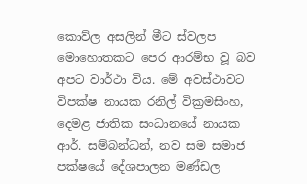කොව්ල අසලින් මීට ස්වලප මොහොතකට පෙර ආරම්භ වූ බව අපට වාර්ථා විය. මේ අවස්ථාවට විපක්ෂ නායක රනිල් වික්‍රමසිංහ, දෙමළ ජාතික සංධානයේ නායක ආර්. සම්බන්ධන්, නව සම සමාජ පක්ෂයේ දේශපාලන මණ්ඩල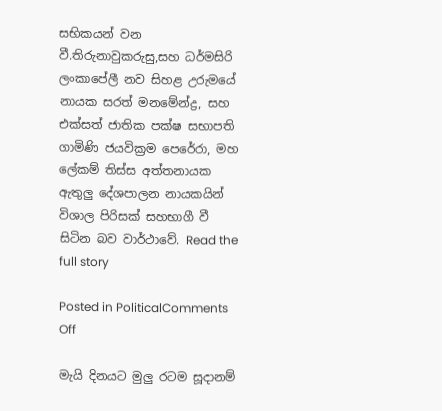සභිකයන් වන වී.තිරුනාවුකරුසු,සහ ධර්මසිරි ලංකාපේලී නව සිහළ උරුමයේ නායක සරත් මනමේන්ද්‍ර, සහ එක්සත් ජාතික පක්ෂ සභාපති ගාමිණි ජයවික්‍රම පෙරේරා, මහ ලේකම් තිස්ස අත්තනායක ඇතුලු දේශපාලන නායකයින් විශාල පිරිසක් සහභාගී වී සිටින බව වාර්ථාවේ. Read the full story

Posted in PoliticalComments Off

මැයි දිනයට මුලු රටම සූදානම්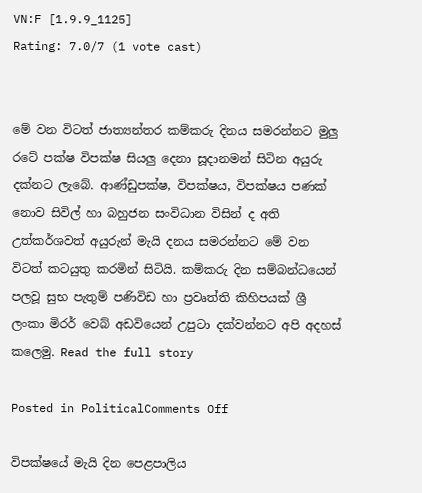VN:F [1.9.9_1125]
Rating: 7.0/7 (1 vote cast)


මේ වන විටත් ජාත්‍යන්තර කම්කරු දිනය සමරන්නට මුලු රටේ පක්ෂ විපක්ෂ සියලු දෙනා සූදානමන් සිටින අයුරු දක්නට ලැබේ. ආණ්ඩුපක්ෂ, විපක්ෂය, විපක්ෂය පණක් නොව සිවිල් හා බහුජන සංවිධාන විසින් ද අති උත්කර්ශවත් අයුරුන් මැයි දනය සමරන්නට මේ වන විටත් කටයුතු කරමින් සිටියි. කම්කරු දින සම්බන්ධයෙන් පලවූ සුභ පැතුම් පණිවිඩ හා ප්‍රවෘත්ති කිහිපයක් ශ්‍රී ලංකා මිරර් වෙබ් අඩවියෙන් උපුටා දක්වන්නට අපි අදහස් කලෙමු. Read the full story

Posted in PoliticalComments Off

විපක්ෂයේ මැයි දින පෙළපාලිය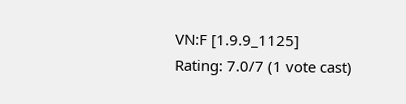VN:F [1.9.9_1125]
Rating: 7.0/7 (1 vote cast)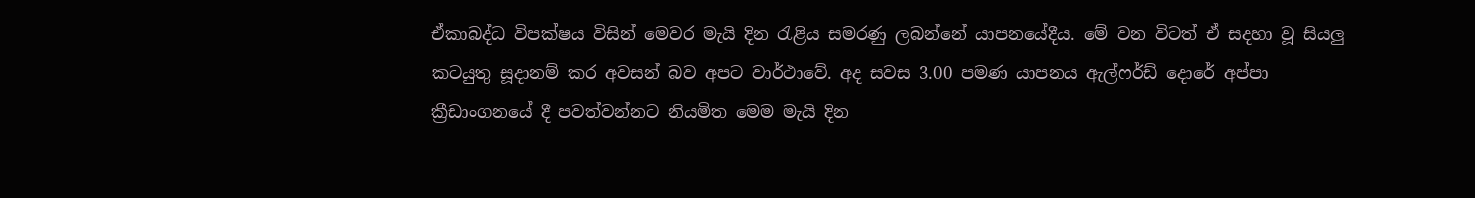ඒකාබද්ධ විපක්ෂය විසින් මෙවර මැයි දින රැළිය සමරණු ලබන්නේ යාපනයේදීය. මේ වන විටත් ඒ සදහා වූ සියලු කටයුතු සූදානම් කර අවසන් බව අපට වාර්ථාවේ. අද සවස 3.00 පමණ යාපනය ඇල්ෆර්ඩ් දොරේ අප්පා ක්‍රීඩාංගනයේ දී පවත්වන්නට නියමිත මෙම මැයි දින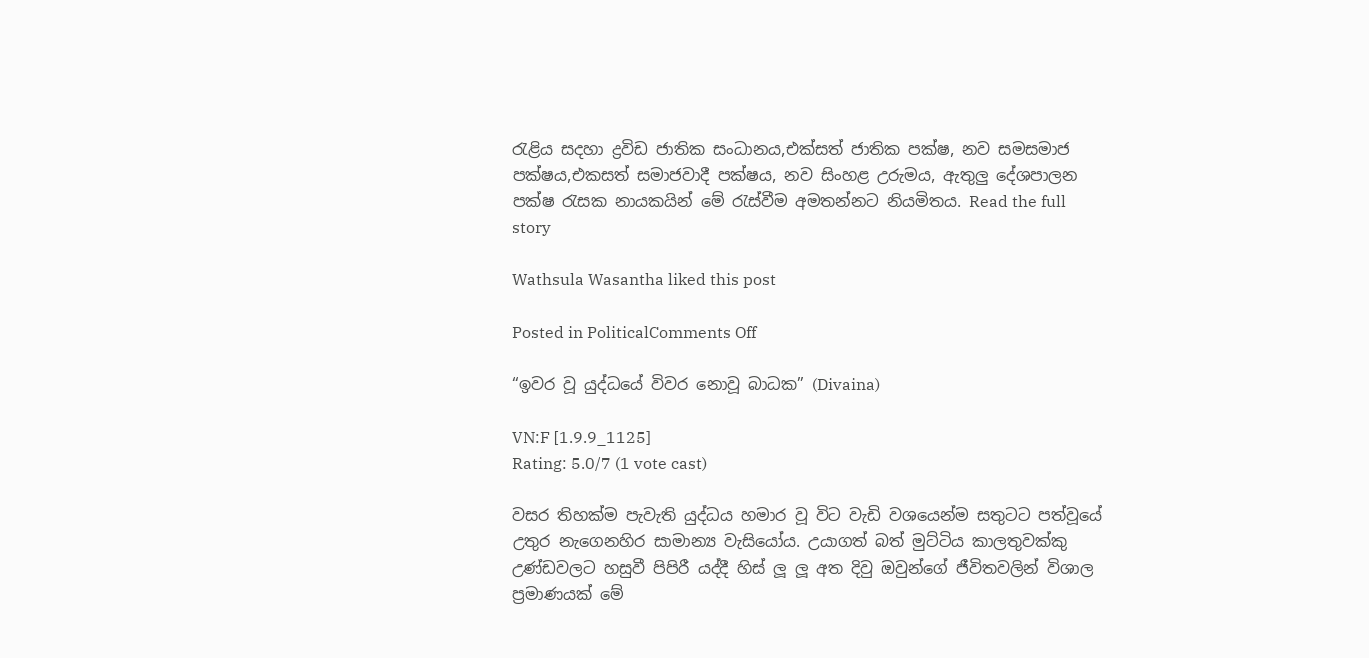රැළිය සදහා ද්‍රවිඩ ජාතික සංධානය,එක්සත් ජාතික පක්ෂ, නව සමසමාජ පක්ෂය,එකසත් සමාජවාදී පක්ෂය, නව සිංහළ උරුමය, ඇතුලු දේශපාලන පක්ෂ රැසක නායකයින් මේ රැස්වීම අමතන්නට නියමිතය. Read the full story

Wathsula Wasantha liked this post

Posted in PoliticalComments Off

“ඉවර වූ යුද්ධයේ විවර නොවූ බාධක” (Divaina)

VN:F [1.9.9_1125]
Rating: 5.0/7 (1 vote cast)

වසර තිහක්‌ම පැවැති යුද්ධය හමාර වූ විට වැඩි වශයෙන්ම සතුටට පත්වූයේ උතුර නැගෙනහිර සාමාන්‍ය වැසියෝය. උයාගත් බත් මුට්‌ටිය කාලතුවක්‌කු උණ්‌ඩවලට හසුවී පිපිරී යද්දී හිස්‌ ලූ ලූ අත දිවු ඔවුන්ගේ ජීවිතවලින් විශාල ප්‍රමාණයක්‌ මේ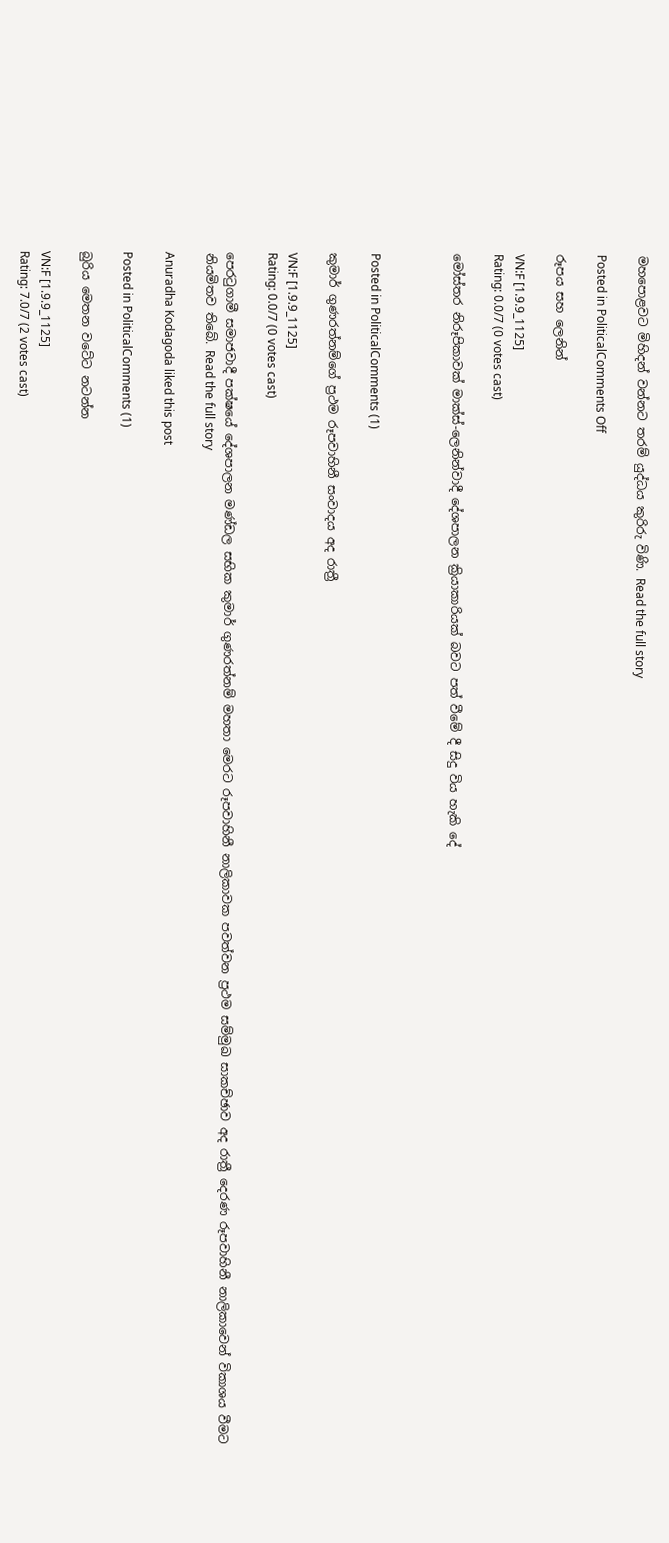මහපොළවට මිහිදන් වන්නට තරම් යුද්ධය කුරිරු විණි. Read the full story

Posted in PoliticalComments Off

රූපය සහ ලෙනින්

VN:F [1.9.9_1125]
Rating: 0.0/7 (0 votes cast)

මෝස්තර නිරූපිකාවක් මාක්ස්-ලෙනින්වාදී දේශපාලන ක්‍රියාකාරියක් බවට පත් වීමේ දී සිදු විය හැකි දේ



Posted in PoliticalComments (1)

කුමාර් ගුණරත්නම්ගේ ප්‍රථම රූපවාහිනී සංවාදය අද රාත්‍රී

VN:F [1.9.9_1125]
Rating: 0.0/7 (0 votes cast)

පෙරටුගාමී සමාජවාදී පක්ෂයේ දේශපාලන මණ්ඩල සභික කුමාර් ගුණරත්නම් මහතා මෙරට රූපවාහිනී නාලිකාවක පවත්වන ප්‍රථම සම්මුඛ සාකච්ඡාව අද රාත්‍රී දෙරණ රූපවාහිනී නාලිකාවෙන් විකාශය වීමට නියමිතව තිබේ. Read the full story

Anuradha Kodagoda liked this post

Posted in PoliticalComments (1)

බුරිය මෙතන වටේට නටන්න

VN:F [1.9.9_1125]
Rating: 7.0/7 (2 votes cast)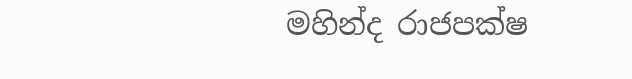මහින්ද රාජපක්ෂ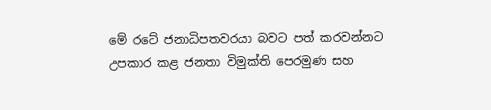මේ රටේ ජනාධිපතවරයා බවට පත් කරවන්නට උපකාර කළ ජනතා විමුක්ති පෙරමුණ සහ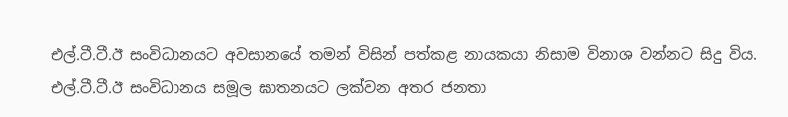එල්.ටී.ටී.ඊ සංවිධානයට අවසානයේ තමන් විසින් පත්කළ නායකයා නිසාම විනාශ වන්නට සිදු විය. එල්.ටී.ටී.ඊ සංවිධානය සමූල ඝාතනයට ලක්වන අතර ජනතා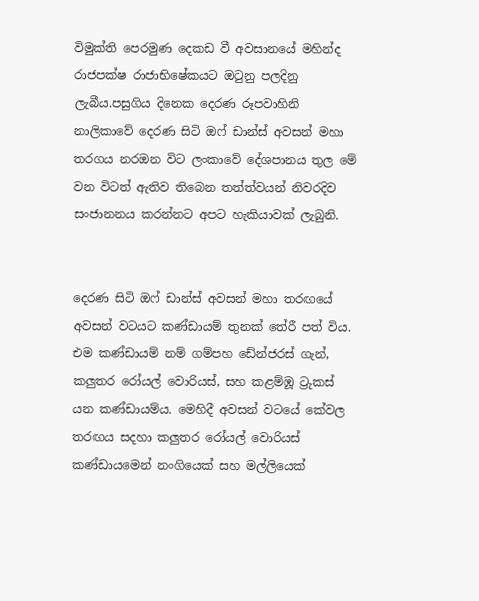විමුක්ති පෙරමුණ දෙකඩ වී අවසානයේ මහින්ද රාජපක්ෂ රාජාභිෂේකයට ඔටුනු පලදිනු ලැබීය.පසුගිය දිනෙක දෙරණ රූපවාහිනි නාලිකාවේ දෙරණ සිටි ඔෆ් ඩාන්ස් අවසන් මහා තරගය නරඔන විට ලංකාවේ දේශපානය තුල මේ වන විටත් ඇතිව තිබෙන තත්ත්වයන් නිවරදිව සංජානනය කරන්නට අපට හැකියාවක් ලැබුනි.


දෙරණ සිටි ඔෆ් ඩාන්ස් අවසන් මහා තරඟයේ අවසන් වටයට කණ්ඩායම් තුනක් තේරී පත් විය. එම කණ්ඩායම් නම් ගම්පහ ඩේන්ජරස් ගැන්, කලුතර රෝයල් වොරියස්, සහ කළම්ඹූ ට්‍රුකස් යන කණ්ඩායම්ය. මෙහිදී අවසන් වටයේ කේවල තරඟය සදහා කලුතර රෝයල් වොරියස් කණ්ඩායමෙන් නංගියෙක් සහ මල්ලියෙක්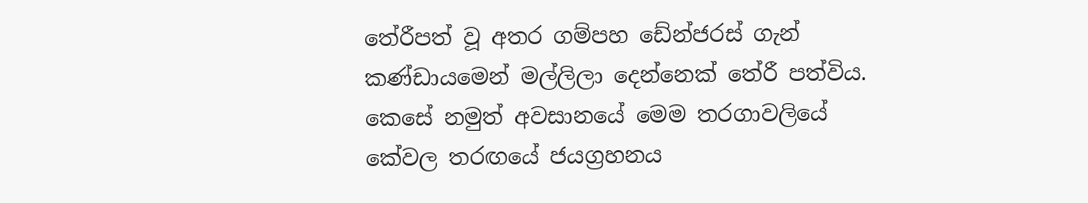තේරීපත් වූ අතර ගම්පහ ඩේන්ජරස් ගැන් කණ්ඩායමෙන් මල්ලිලා දෙන්නෙක් තේරී පත්විය. කෙසේ නමුත් අවසානයේ මෙම තරගාවලියේ කේවල තරඟයේ ජයග්‍රහනය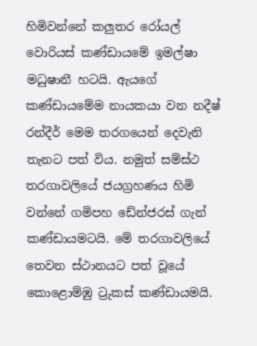හිමිවන්නේ කලුතර රෝයල් වොරියස් කණ්ඩායමේ ඉමල්ෂා මධුෂානී හටයි. ඇයගේ කණ්ඩායමේම නායකයා වන නදීෂ් රන්දීර් මෙම තරගයෙන් දෙවැනි තැනට පත් විය. නමුත් සම්ස්ථ තරගාවලියේ ජයග්‍රහණය හිමි වන්නේ ගමිපහ ඩේන්ජරස් ගැන් කණ්ඩායමටයි. මේ තරගාවලියේ තෙවන ස්ථානයට පත් වූයේ කොළොම්ඹු ට්‍රුකස් කණ්ඩායමයි.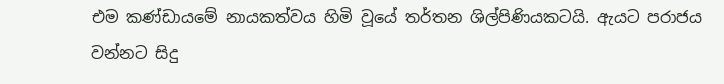එම කණ්ඩායමේ නායකත්වය හිමි වූයේ තර්තන ශිල්පිණියකටයි. ඇයට පරාජය වන්නට සිදු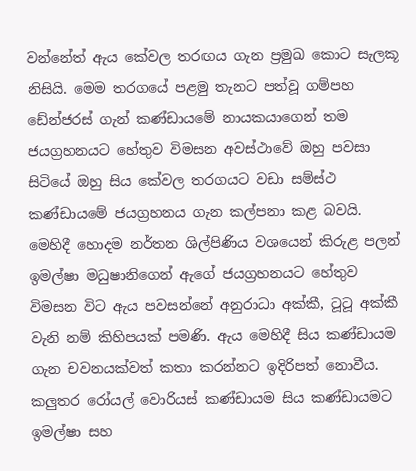වන්නේත් ඇය කේවල තරඟය ගැන ප්‍රමුඛ කොට සැලකූ නිසියි. මෙම තරගයේ පළමු තැනට පත්වූ ගම්පහ ඩේන්ජරස් ගැන් කණ්ඩායමේ නායකයාගෙන් තම ජයග්‍රහනයට හේතුව විමසන අවස්ථාවේ ඔහු පවසා සිටියේ ඔහු සිය කේවල තරගයට වඩා සම්ස්ථ කණ්ඩායමේ ජයග්‍රහනය ගැන කල්පනා කළ බවයි. මෙහිදී හොදම නර්තන ශිල්පිණිය වශයෙන් කිරුළ පලන් ඉමල්ෂා මධුෂානිගෙන් ඇගේ ජයග්‍රහනයට හේතුව විමසන විට ඇය පවසන්නේ අනුරාධා අක්කී, ටූටූ අක්කී වැනි නම් කිහිපයක් පමණි. ඇය මෙහිදී සිය කණ්ඩායම ගැන චවනයක්වත් කතා කරන්නට ඉදිරිපත් නොවීය. කලුතර රෝයල් වොරියස් කණ්ඩායම සිය කණ්ඩායමට ඉමල්ෂා සහ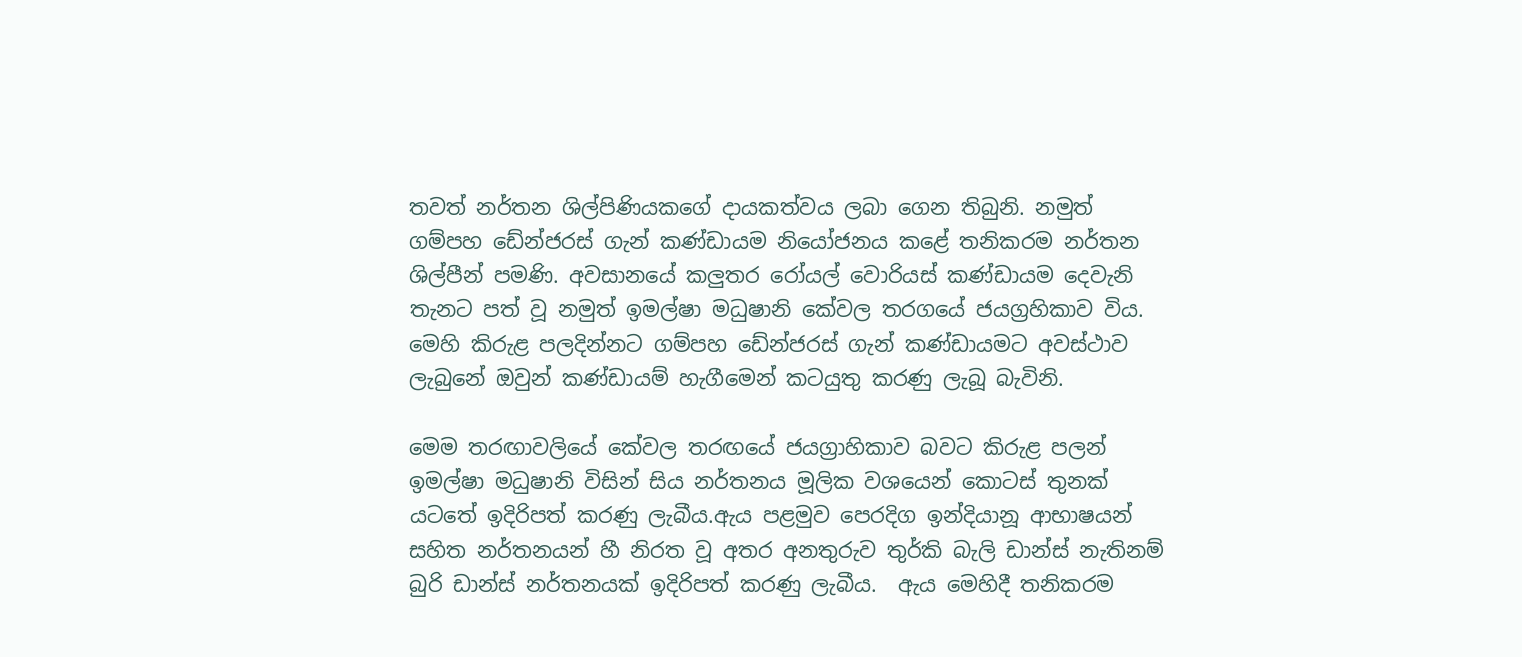තවත් නර්තන ශිල්පිණියකගේ දායකත්වය ලබා ගෙන තිබුනි. නමුත් ගම්පහ ඩේන්ජරස් ගැන් කණ්ඩායම නියෝජනය කළේ තනිකරම නර්තන ශිල්පීන් පමණි. අවසානයේ කලුතර රෝයල් වොරියස් කණ්ඩායම දෙවැනි තැනට පත් වූ නමුත් ඉමල්ෂා මධුෂානි කේවල තරගයේ ජයග්‍රහිකාව විය. මෙහි කිරුළ පලදින්නට ගම්පහ ඩේන්ජරස් ගැන් කණ්ඩායමට අවස්ථාව ලැබුනේ ඔවුන් කණ්ඩායම් හැගීමෙන් කටයුතු කරණු ලැබූ බැවිනි.

මෙම තරඟාවලියේ කේවල තරඟයේ ජයග්‍රාහිකාව බවට කිරුළ පලන් ඉමල්ෂා මධුෂානි විසින් සිය නර්තනය මූලික වශයෙන් කොටස් තුනක් යටතේ ඉදිරිපත් කරණු ලැබීය.ඇය පළමුව පෙරදිග ඉන්දියානූ ආභාෂයන් සහිත නර්තනයන් හී නිරත වූ අතර අනතුරුව තුර්කි බැලි ඩාන්ස් නැතිනම් බුරි ඩාන්ස් නර්තනයක් ඉදිරිපත් කරණු ලැබීය.  ඇය මෙහිදී තනිකරම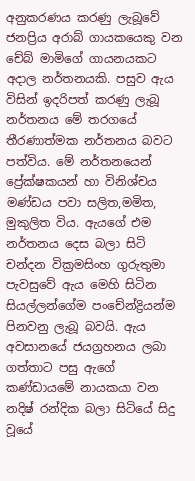අනුකරණය කරණු ලැබූවේ ජනප්‍රිය අරාබ් ගායකයෙකු වන චේබ් මාමිගේ ගායනයකට අදාල නර්තනයකි. පසුව ඇය විසින් ඉදරිපත් කරණු ලැබූ නර්තනය මේ තරගයේ තීරණාත්මක නර්තනය බවට පත්විය. මේ නර්තනයෙන් ප්‍රේක්ෂකයන් හා විනිශ්චය මණ්ඩය පවා සලිත,මමිත, මුකුලිත විය. ඇයගේ එම නර්තනය දෙස බලා සිටි චන්දන වික්‍රමසිංහ ගුරුතුමා පැවසුවේ ඇය මෙහි සිටින සියල්ලන්ගේම පංචේන්ද්‍රියන්ම පිනවනු ලැබූ බවයි. ඇය අවසානයේ ජයග්‍රහනය ලබා ගත්තාට පසු ඇගේ කණ්ඩායමේ නායකයා වන නදිෂ් රන්දික බලා සිටියේ සිදු වූයේ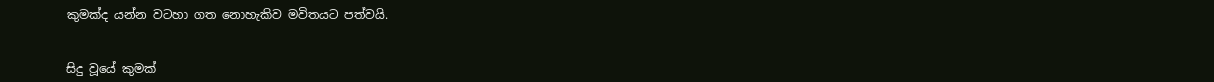කුමක්ද යන්න වටහා ගත නොහැකිව මවිතයට පත්වයි.


සිදු වූයේ කුමක්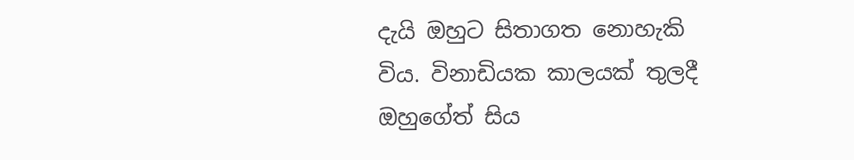දැයි ඔහුට සිතාගත නොහැකි විය. විනාඩියක කාලයක් තුලදී ඔහුගේත් සිය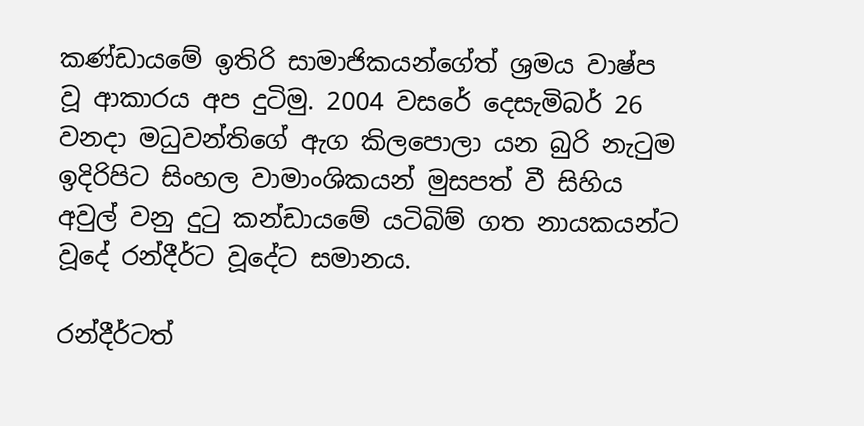කණ්ඩායමේ ඉතිරි සාමාජිකයන්ගේත් ශ්‍රමය වාෂ්ප වූ ආකාරය අප දුටිමු. 2004 වසරේ දෙසැමිබර් 26 වනදා මධුවන්තිගේ ඇග කිලපොලා යන බුරි නැටුම ඉදිරිපිට සිංහල වාමාංශිකයන් මුසපත් වී සිහිය අවුල් වනු දුටු කන්ඩායමේ යටිබිම් ගත නායකයන්ට වූදේ රන්දීර්ට වූදේට සමානය.

රන්දීර්ටත්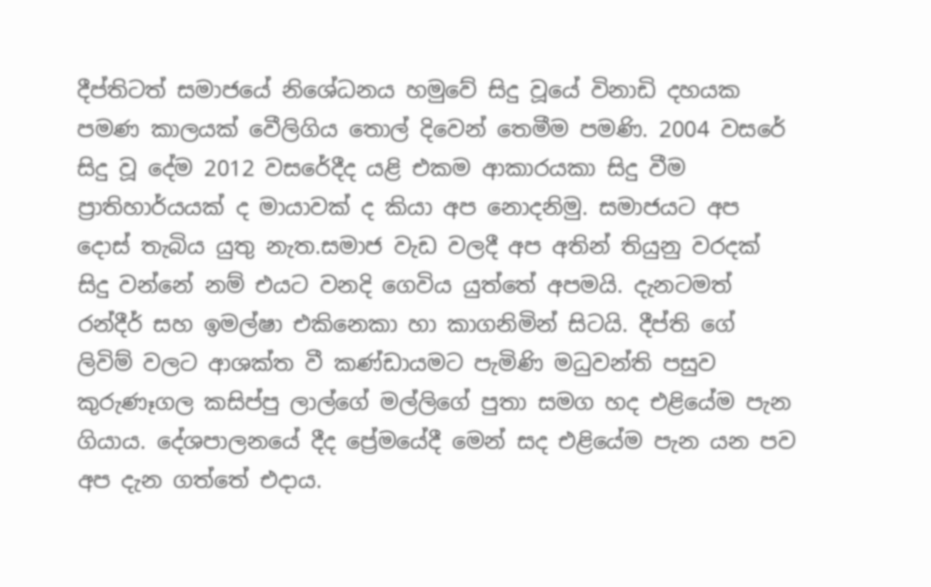දීප්තිටත් සමාජයේ නිශේධනය හමුවේ සිදු වූයේ විනාඩි දහයක පමණ කාලයක් වෙීලිගිය තොල් දිවෙන් තෙමීම පමණි. 2004 වසරේ සිදු වූ දේම 2012 වසරේදීද යළි එකම ආකාරයකා සිදු වීම ප්‍රාතිහාර්යයක් ද මායාවක් ද කියා අප නොදනිමු. සමාජයට අප දොස් තැබිය යුතු නැත.සමාජ වැඩ වලදී අප අතින් තියුනු වරදක් සිදු වන්නේ නම් එයට වනදි ගෙවිය යුත්තේ අපමයි. දැනටමත් රන්දීර් සහ ඉමල්ෂා එකිනෙකා හා කාගනිමින් සිටයි. දීප්ති ගේ ලිවිම් වලට ආශක්ත වී කණ්ඩායමට පැමිණි මධුවන්ති පසුව කුරුණෑගල කසිප්පු ලාල්ගේ මල්ලිගේ පුතා සමග හද එළියේම පැන ගියාය. දේශපාලනයේ දීද ප්‍රේමයේදී මෙන් සද එළියේම පැන යන පව අප දැන ගත්තේ එදාය.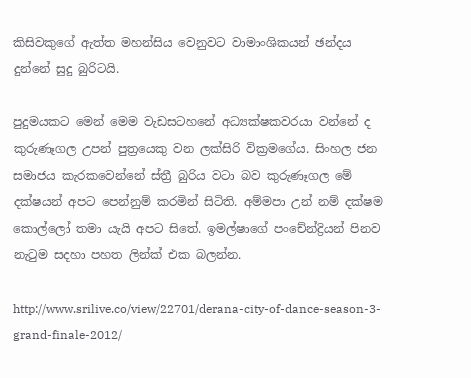කිසිවකුගේ ඇත්ත මහන්සිය වෙනුවට වාමාංශිකයන් ඡන්දය දුන්නේ සුදු බුරිටයි.

පුදුමයකට මෙන් මෙම වැඩසටහනේ අධ්‍යක්ෂකවරයා වන්නේ ද කුරුණෑගල උපන් පුත්‍රයෙකු වන ලක්සිරි වික්‍රමගේය. සිංහල ජන සමාජය කැරකවෙන්නේ ස්ත්‍රී බුරිය වටා බව කුරුණෑගල මේ දක්ෂයන් අපට පෙන්නුම් කරමින් සිටිති. අම්මපා උන් නම් දක්ෂම කොල්ලෝ තමා යැයි අපට සිතේ. ඉමල්ෂාගේ පංචේන්ද්‍රියන් පිනව නැටුම සදහා පහත ලින්ක් එක බලන්න.

http://www.srilive.co/view/22701/derana-city-of-dance-season-3-grand-finale-2012/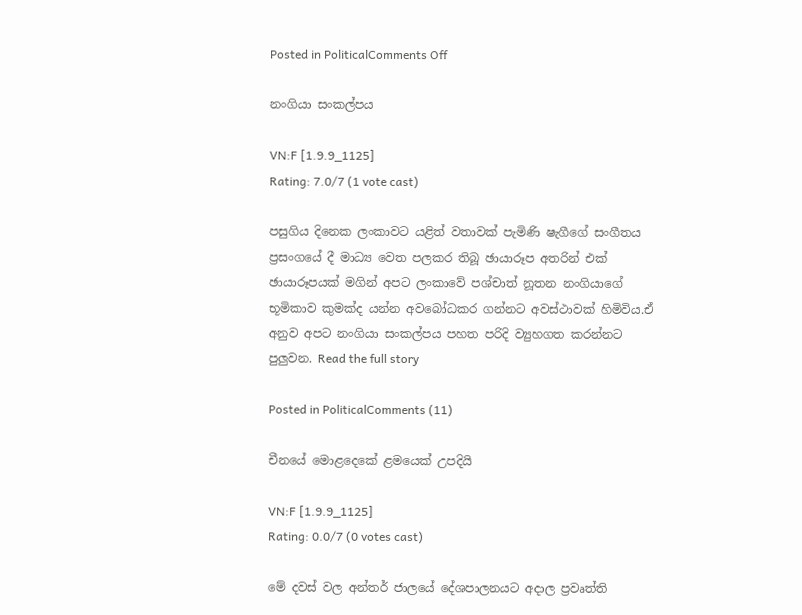Posted in PoliticalComments Off

නංගියා සංකල්පය

VN:F [1.9.9_1125]
Rating: 7.0/7 (1 vote cast)

පසුගිය දිනෙක ලංකාවට යළිත් වතාවක් පැමිණි ෂැගීගේ සංගීතය ප්‍රසංගයේ දී මාධ්‍ය වෙත පලකර තිබූ ඡායාරූප අතරින් එක් ඡායාරූපයක් මගින් අපට ලංකාවේ පශ්චාත් නූතන නංගියාගේ භූමිකාව කුමක්ද යන්න අවබෝධකර ගන්නට අවස්ථාවක් හිමිවිය.ඒ අනුව අපට නංගියා සංකල්පය පහත පරිදි ව්‍යුහගත කරන්නට පුලුවන. Read the full story

Posted in PoliticalComments (11)

චීනයේ මොළදෙකේ ළමයෙක් උපදියි

VN:F [1.9.9_1125]
Rating: 0.0/7 (0 votes cast)

මේ දවස් වල අන්තර් ජාලයේ දේශපාලනයට අදාල ප්‍රවෘත්ති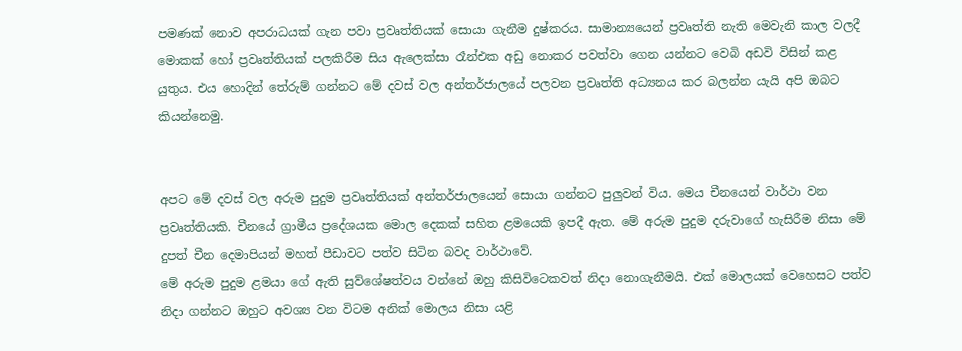පමණක් නොව අපරාධයක් ගැන පවා ප්‍රවෘත්තියක් සොයා ගැනීම දුෂ්කරය. සාමාන්‍යයෙන් ප්‍රවෘත්ති නැති මෙවැනි කාල වලදී මොකක් හෝ ප්‍රවෘත්තියක් පලකිරීම සිය ඇලෙක්සා රෑන්එක අඩු නොකර පවත්වා ගෙන යන්නට වෙබි අඩවි විසින් කළ යුතුය. එය හොදින් තේරුම් ගන්නට මේ දවස් වල අන්තර්ජාලයේ පලවන ප්‍රවෘත්ති අධ්‍යනය කර බලන්න යැයි අපි ඔබට කියන්නෙමු.


අපට මේ දවස් වල අරුම පුදුම ප්‍රවෘත්තියක් අන්තර්ජාලයෙන් සොයා ගන්නට පුලුවන් විය. මෙය චීනයෙන් වාර්ථා වන ප්‍රවෘත්තියකි. චීනයේ ග්‍රාමීය ප්‍රදේශයක මොල දෙකක් සහිත ළමයෙකි ඉපදී ඇත. මේ අරුම පුදුම දරුවාගේ හැසිරීම නිසා මේ දුපත් චීන දෙමාපියන් මහත් පීඩාවට පත්ව සිටින බවද වාර්ථාවේ.
මේ අරුම පුදුම ළමයා ගේ ඇති සුව්ශේෂත්වය වන්නේ ඔහු කිසිවිටෙකවත් නිදා නොගැනීමයි. එක් මොලයක් වෙහෙසට පත්ව නිදා ගන්නට ඔහුට අවශ්‍ය වන විටම අනික් මොලය නිසා යළි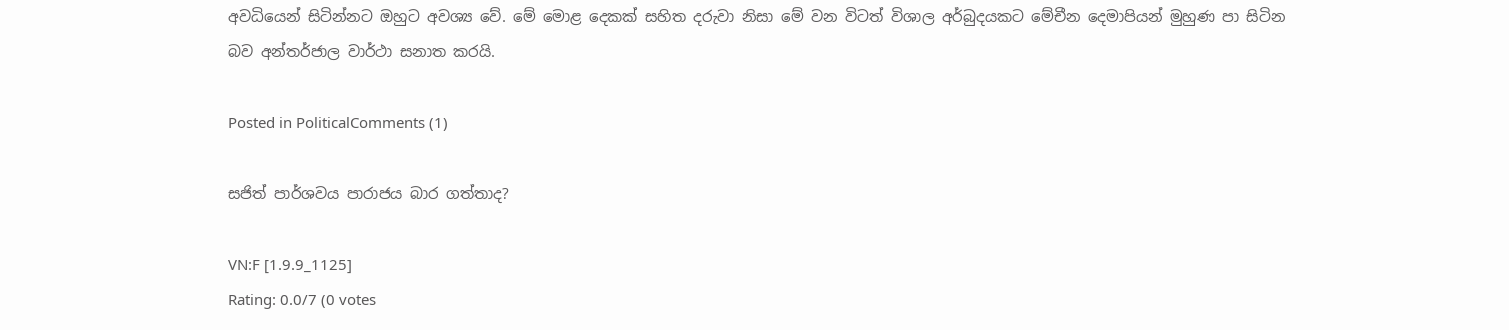අවධියෙන් සිටින්නට ඔහුට අවශ්‍ය වේ. මේ මොළ දෙකක් සහිත දරුවා නිසා මේ වන විටත් විශාල අර්බුදයකට මේචීන දෙමාපියන් මුහුණ පා සිටින බව අන්තර්ජාල වාර්ථා සනාත කරයි.

Posted in PoliticalComments (1)

සජිත් පාර්ශවය පාරාජය බාර ගත්තාද?

VN:F [1.9.9_1125]
Rating: 0.0/7 (0 votes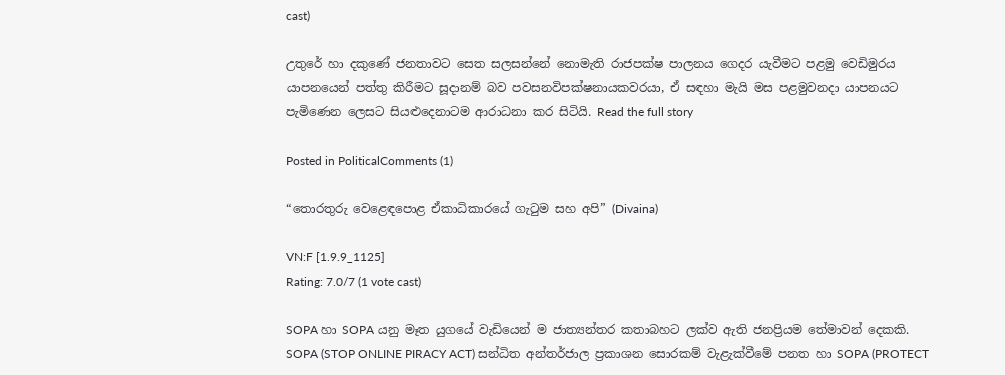cast)

උතුරේ හා දකුණේ ජනතාවට සෙත සලසන්නේ නොමැති රාජපක්ෂ පාලනය ගෙදර යැවීමට පළමු වෙඩිමුරය යාපනයෙන් පත්තු කිරීමට සූදානම් බව පවසනවිපක්ෂනායකවරයා, ඒ සඳහා මැයි මස පළමුවනදා යාපනයට පැමිණෙන ලෙසට සියළුදෙනාටම ආරාධනා කර සිටියි. Read the full story

Posted in PoliticalComments (1)

“තොරතුරු වෙළෙඳපොළ ඒකාධිකාරයේ ගැටුම සහ අපි” (Divaina)

VN:F [1.9.9_1125]
Rating: 7.0/7 (1 vote cast)

SOPA හා SOPA යනු මෑත යුගයේ වැඩියෙන් ම ජාත්‍යන්තර කතාබහට ලක්‌ව ඇති ජනප්‍රියම තේමාවන් දෙකකි. SOPA (STOP ONLINE PIRACY ACT) සන්ධිත අන්තර්ජාල ප්‍රකාශන සොරකම් වැළැක්‌වීමේ පනත හා SOPA (PROTECT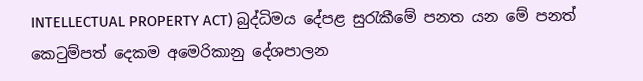INTELLECTUAL PROPERTY ACT) බුද්ධිමය දේපළ සුරැකීමේ පනත යන මේ පනත් කෙටුම්පත් දෙකම අමෙරිකානු දේශපාලන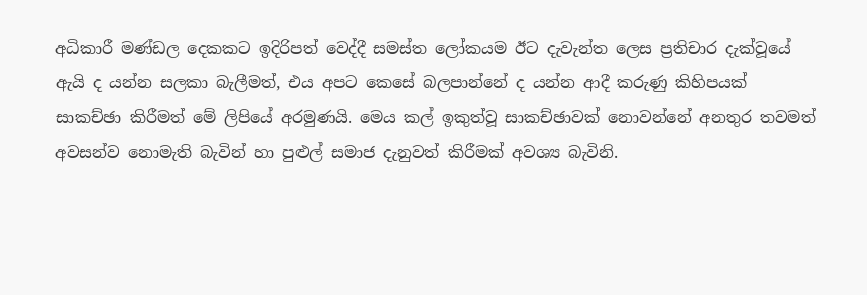අධිකාරී මණ්‌ඩල දෙකකට ඉදිරිපත් වෙද්දී සමස්‌ත ලෝකයම ඊට දැවැන්ත ලෙස ප්‍රතිචාර දැක්‌වූයේ ඇයි ද යන්න සලකා බැලීමත්, එය අපට කෙසේ බලපාන්නේ ද යන්න ආදී කරුණු කිහිපයක්‌ සාකච්ඡා කිරීමත් මේ ලිපියේ අරමුණයි. මෙය කල් ඉකුත්වූ සාකච්ඡාවක්‌ නොවන්නේ අනතුර තවමත් අවසන්ව නොමැති බැවින් හා පුළුල් සමාජ දැනුවත් කිරීමක්‌ අවශ්‍ය බැවිනි.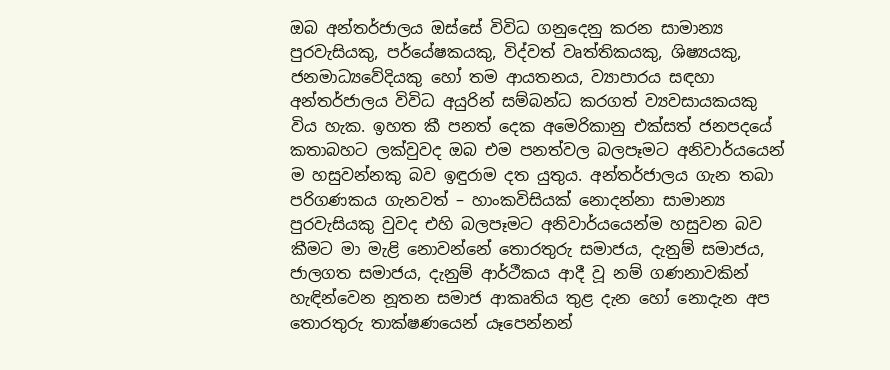ඔබ අන්තර්ජාලය ඔස්‌සේ විවිධ ගනුදෙනු කරන සාමාන්‍ය පුරවැසියකු, පර්යේෂකයකු, විද්වත් වෘත්තිකයකු, ශිෂ්‍යයකු, ජනමාධ්‍යවේදියකු හෝ තම ආයතනය, ව්‍යාපාරය සඳහා අන්තර්ජාලය විවිධ අයුරින් සම්බන්ධ කරගත් ව්‍යවසායකයකු විය හැක. ඉහත කී පනත් දෙක අමෙරිකානු එක්‌සත් ජනපදයේ කතාබහට ලක්‌වුවද ඔබ එම පනත්වල බලපෑමට අනිවාර්යයෙන් ම හසුවන්නකු බව ඉඳුරාම දත යුතුය. අන්තර්ජාලය ගැන තබා පරිගණකය ගැනවත් – හාංකවිසියක්‌ නොදන්නා සාමාන්‍ය පුරවැසියකු වුවද එහි බලපෑමට අනිවාර්යයෙන්ම හසුවන බව කීමට මා මැළි නොවන්නේ තොරතුරු සමාජය, දැනුම් සමාජය, ජාලගත සමාජය, දැනුම් ආර්ථීකය ආදී වූ නම් ගණනාවකින් හැඳින්වෙන නූතන සමාජ ආකෘතිය තුළ දැන හෝ නොදැන අප තොරතුරු තාක්‌ෂණයෙන් යෑපෙන්නන්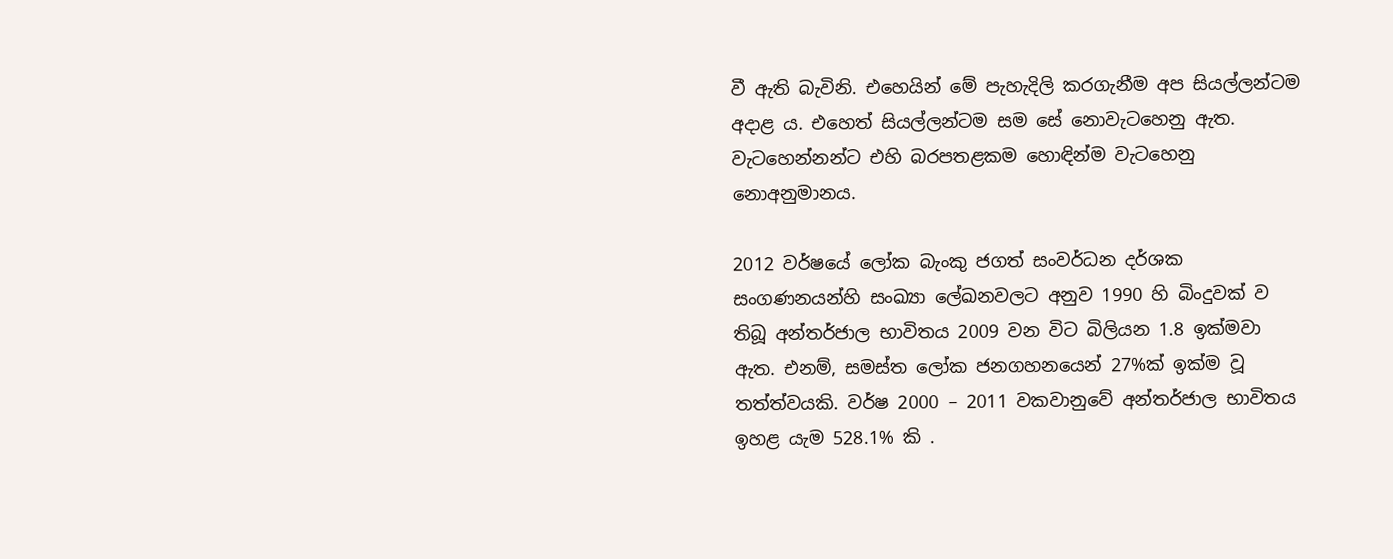වී ඇති බැවිනි. එහෙයින් මේ පැහැදිලි කරගැනීම අප සියල්ලන්ටම අදාළ ය. එහෙත් සියල්ලන්ටම සම සේ නොවැටහෙනු ඇත. වැටහෙන්නන්ට එහි බරපතළකම හොඳින්ම වැටහෙනු නොඅනුමානය.

2012 වර්ෂයේ ලෝක බැංකු ජගත් සංවර්ධන දර්ශක සංගණනයන්හි සංඛ්‍යා ලේඛනවලට අනුව 1990 හි බිංදුවක්‌ ව තිබූ අන්තර්ජාල භාවිතය 2009 වන විට බිලියන 1.8 ඉක්‌මවා ඇත. එනම්, සමස්‌ත ලෝක ජනගහනයෙන් 27%ක්‌ ඉක්‌ම වූ තත්ත්වයකි. වර්ෂ 2000 – 2011 වකවානුවේ අන්තර්ජාල භාවිතය ඉහළ යැම 528.1% කි .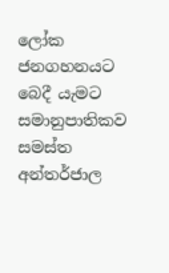ලෝක ජනගහනයට බෙදී යැමට සමානුපාතිකව සමස්‌ත අන්තර්ජාල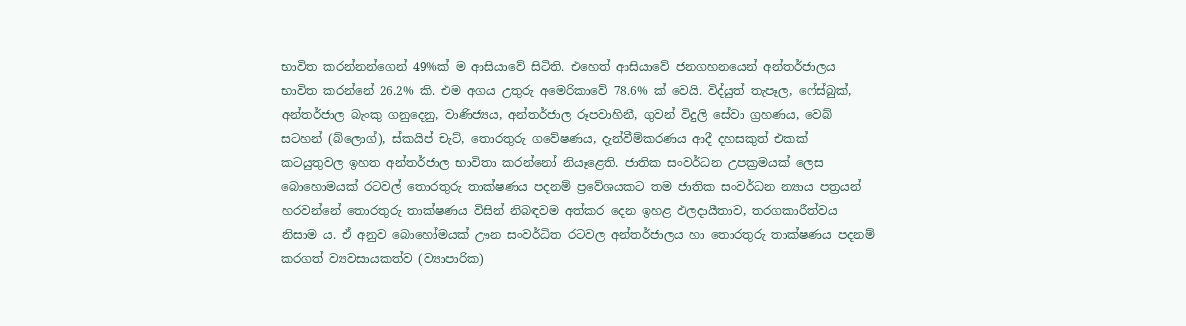භාවිත කරන්නන්ගෙන් 49%ක්‌ ම ආසියාවේ සිටිති. එහෙත් ආසියාවේ ජනගහනයෙන් අන්තර්ජාලය භාවිත කරන්නේ 26.2% කි. එම අගය උතුරු අමෙරිකාවේ 78.6% ක්‌ වෙයි. විද්යුත් තැපෑල, ෆේස්‌බුක්‌, අන්තර්ජාල බැංකු ගනුදෙනු, වාණිජ්‍යය, අන්තර්ජාල රූපවාහිනී, ගුවන් විදුලි සේවා ග්‍රහණය, වෙබ් සටහන් (බ්ලොග්), ස්‌කයිප් චැට්‌, තොරතුරු ගවේෂණය, දැන්වීම්කරණය ආදී දහසකුත් එකක්‌ කටයුතුවල ඉහත අන්තර්ජාල භාවිතා කරන්නෝ නියෑළෙති. ජාතික සංවර්ධන උපක්‍රමයක්‌ ලෙස බොහොමයක්‌ රටවල් තොරතුරු තාක්‌ෂණය පදනම් ප්‍රවේශයකට තම ජාතික සංවර්ධන න්‍යාය පත්‍රයන් හරවන්නේ තොරතුරු තාක්‌ෂණය විසින් නිබඳවම අත්කර දෙන ඉහළ ඵලදායීතාව, තරගකාරීත්වය නිසාම ය. ඒ අනුව බොහෝමයක්‌ ඌන සංවර්ධිත රටවල අන්තර්ජාලය හා තොරතුරු තාක්‌ෂණය පදනම් කරගත් ව්‍යවසායකත්ව (ව්‍යාපාරික)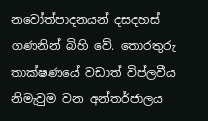නවෝත්පාදනයන් දසදහස්‌ ගණනින් බිහි වේ. තොරතුරු තාක්‌ෂණයේ වඩාත් විප්ලවීය නිමැවුම වන අන්තර්ජාලය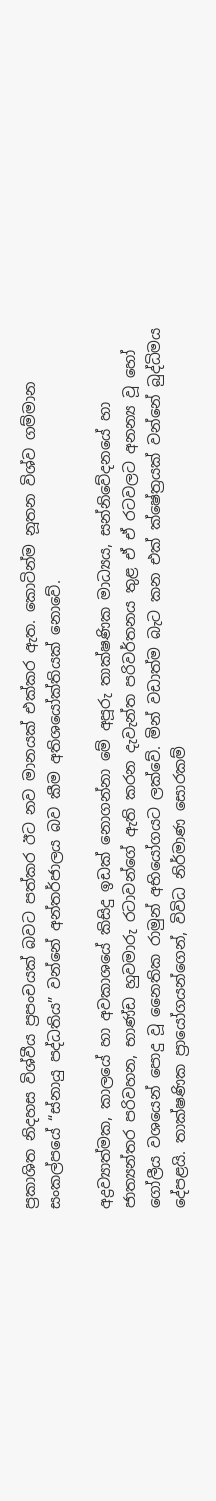ප්‍රකාශිත නිදහස විශ්වීය ප්‍රපංචයක්‌ බවට පත්කර ඊට නව මානයක්‌ එක්‌කර ඇත. කොටින්ම නූතන විශ්ව ගම්මාන සංකල්පයේ “ස්‌නායු පද්ධතිය” වන්නේ අන්තර්ජාලය බව කීම අතිශයෝක්‌තියක්‌ නොවේ.

අද්‍රව්‍යාත්මක, කාලයේ හා අවකාශයේ කිසිදු ඉඩක්‌ නොගන්නා මේ අපූරු තාක්‌ෂණික මාධ්‍යය, සන්නිවේදනයේ හා ජාත්‍යන්තර පරිවහන, භාණ්‌ඩ හුවමාරු රටාවන්ගේ ඇති කරන දැවැන්ත පරිවර්තනය තුළ ඒ ඒ රටවලට අනන්‍ය වූ හෝ ගෝලීය වශයෙන් පොදු වූ නෛතික රාමුන් අභියෝගයට ලක්‌වේ. මින් වඩාත්ම බැට කන එක්‌ ක්‌ෂේත්‍රයක්‌ වන්නේ බුද්ධිමය දේපළයි. තාක්‌ෂණික ප්‍රායෝගයන්ගෙන්, විවිධ නිර්මාණ සොරකම්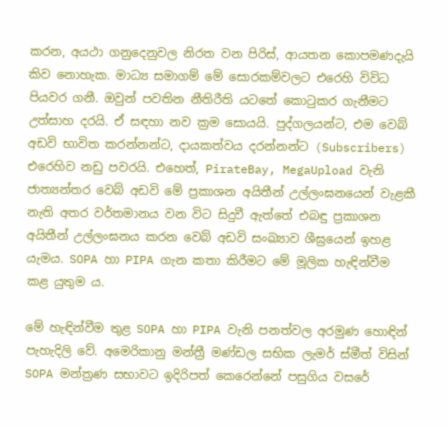කරන, අයථා ගනුදෙනුවල නිරත වන පිරිස්‌, ආයතන කොපමණදැයි කිව නොහැක. මාධ්‍ය සමාගම් මේ සොරකම්වලට එරෙහි විවිධ පියවර ගනී. ඔවුන් පවතින නීතිරීති යටතේ කොටුකර ගැනීමට උත්සාහ දරයි. ඒ සඳහා නව ක්‍රම සොයයි. පුද්ගලයන්ට, එම වෙබ් අඩවි භාවිත කරන්නන්ට, දායකත්වය දරන්නන්ට (Subscribers) එරෙහිව නඩු පවරයි. එහෙත්, PirateBay, MegaUpload වැනි ජාත්‍යන්තර වෙබ් අඩවි මේ ප්‍රකාශන අයිතීන් උල්ලංඝනයෙන් වැළකී නැති අතර වර්තමානය වන විට සිදුවී ඇත්තේ එබඳු ප්‍රකාශන අයිතීන් උල්ලංඝනය කරන වෙබ් අඩවි සංඛ්‍යාව ශීඝ්‍රයෙන් ඉහළ යැමය. SOPA හා PIPA ගැන කතා කිරීමට මේ මූලික හැඳින්වීම කළ යුතුම ය.

මේ හැඳින්වීම තුළ SOPA හා PIPA වැනි පනත්වල අරමුණ හොඳින් පැහැදිලි වේ. අමෙරිකානු මන්ත්‍රී මණ්‌ඩල සභික ලැමර් ස්‌මීත් විසින් SOPA මන්ත්‍රණ සභාවට ඉදිරිපත් කෙරෙන්නේ පසුගිය වසරේ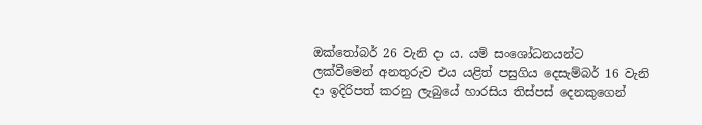ඔක්‌තෝබර් 26 වැනි දා ය. යම් සංශෝධනයන්ට ලක්‌වීමෙන් අනතුරුව එය යළිත් පසුගිය දෙසැම්බර් 16 වැනි දා ඉදිරිපත් කරනු ලැබුයේ හාරසිය තිස්‌පස්‌ දෙනකුගෙන්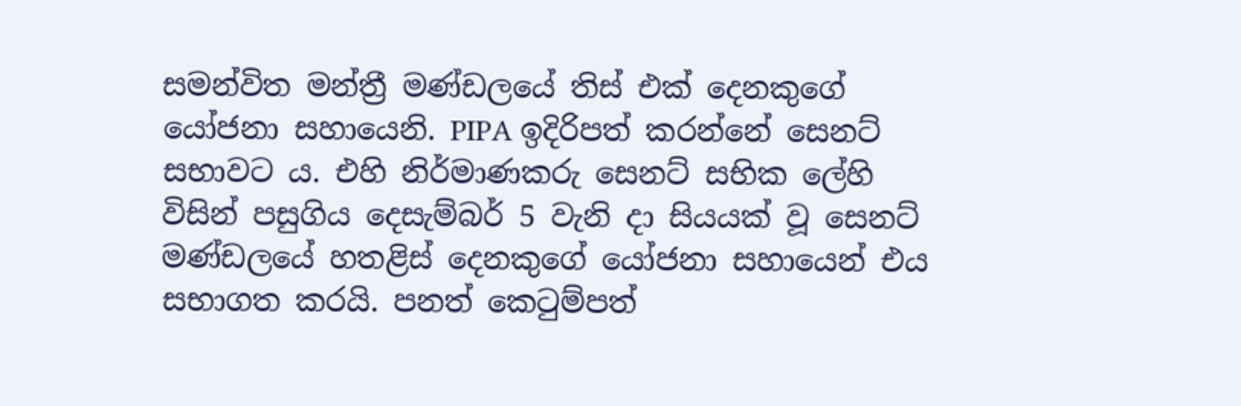සමන්විත මන්ත්‍රී මණ්‌ඩලයේ තිස්‌ එක්‌ දෙනකුගේ යෝජනා සහායෙනි. PIPA ඉදිරිපත් කරන්නේ සෙනට්‌ සභාවට ය. එහි නිර්මාණකරු සෙනට්‌ සභික ලේහි විසින් පසුගිය දෙසැම්බර් 5 වැනි දා සියයක්‌ වූ සෙනට්‌ මණ්‌ඩලයේ හතළිස්‌ දෙනකුගේ යෝජනා සහායෙන් එය සභාගත කරයි. පනත් කෙටුම්පත්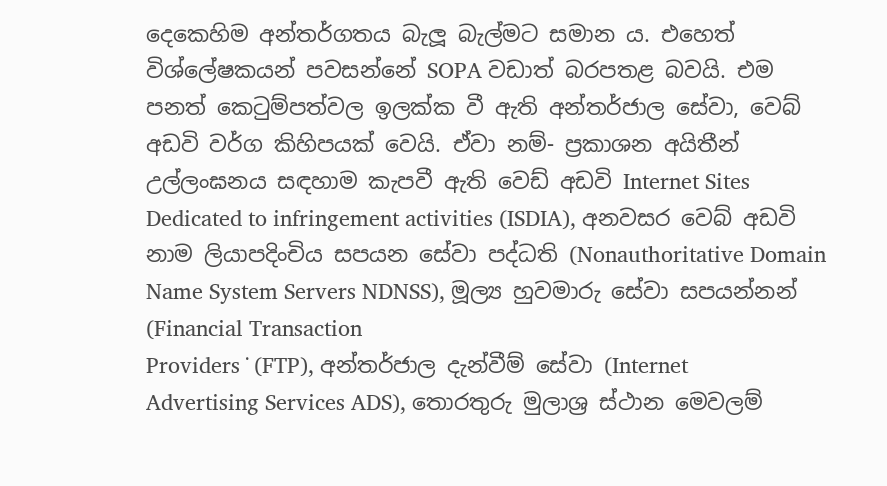දෙකෙහිම අන්තර්ගතය බැලූ බැල්මට සමාන ය. එහෙත් විශ්ලේෂකයන් පවසන්නේ SOPA වඩාත් බරපතළ බවයි. එම පනත් කෙටුම්පත්වල ඉලක්‌ක වී ඇති අන්තර්ජාල සේවා, වෙබ් අඩවි වර්ග කිහිපයක්‌ වෙයි. ඒවා නම්- ප්‍රකාශන අයිතීන් උල්ලංඝනය සඳහාම කැපවී ඇති වෙඩ් අඩවි Internet Sites Dedicated to infringement activities (ISDIA), අනවසර වෙබ් අඩවි නාම ලියාපදිංචිය සපයන සේවා පද්ධති (Nonauthoritative Domain Name System Servers NDNSS), මූල්‍ය හුවමාරු සේවා සපයන්නන් (Financial Transaction
Providers ˙ (FTP), අන්තර්ජාල දැන්වීම් සේවා (Internet
Advertising Services ADS), තොරතුරු මුලාශ්‍ර ස්‌ථාන මෙවලම්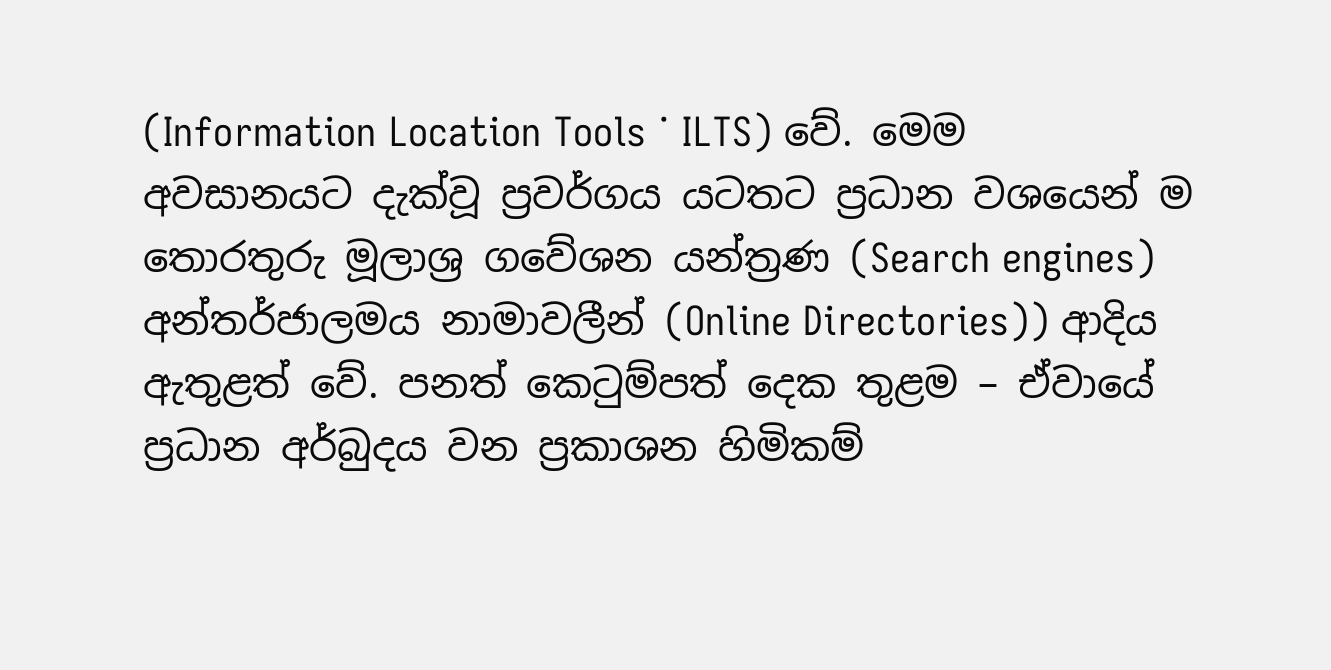(Information Location Tools ˙ ILTS) වේ. මෙම අවසානයට දැක්‌වූ ප්‍රවර්ගය යටතට ප්‍රධාන වශයෙන් ම තොරතුරු මූලාශ්‍ර ගවේශන යන්ත්‍රණ (Search engines) අන්තර්ජාලමය නාමාවලීන් (Online Directories)) ආදිය ඇතුළත් වේ. පනත් කෙටුම්පත් දෙක තුළම – ඒවායේ ප්‍රධාන අර්බුදය වන ප්‍රකාශන හිමිකම්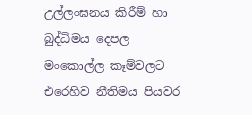උල්ලංඝනය කිරීම් හා බුද්ධිමය දෙපල මංකොල්ල කෑම්වලට එරෙහිව නීතිමය පියවර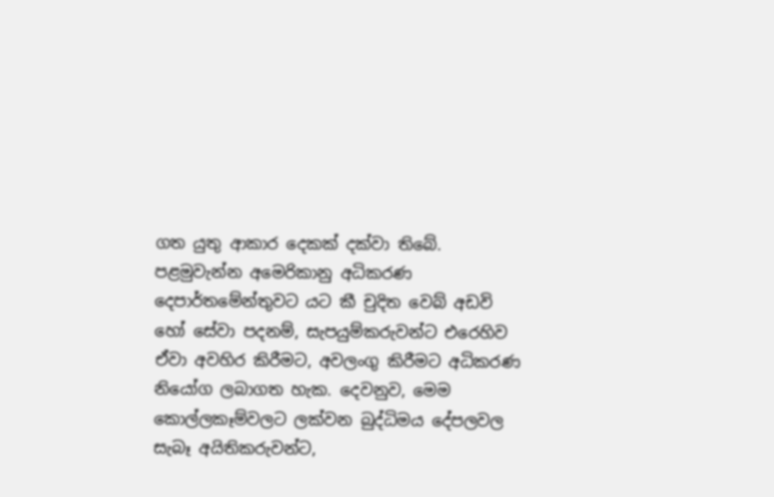ගත යුතු ආකාර දෙකක්‌ දක්‌වා තිබේ. පළමුවැන්න අමෙරිකානු අධිකරණ දෙපාර්තමේන්තුවට යට කී චුදිත වෙබ් අඩවි හෝ සේවා පදනම්, සැපයුම්කරුවන්ට එරෙහිව ඒවා අවහිර කිරීමට, අවලංගු කිරීමට අධිකරණ නියෝග ලබාගත හැක. දෙවනුව, මෙම කොල්ලකෑම්වලට ලක්‌වන බුද්ධිමය දේපලවල සැබෑ අයිතිකරුවන්ට,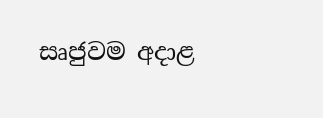සෘජුවම අදාළ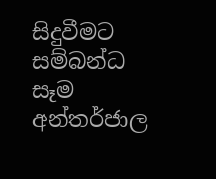සිදුවීමට සම්බන්ධ සෑම අන්තර්ජාල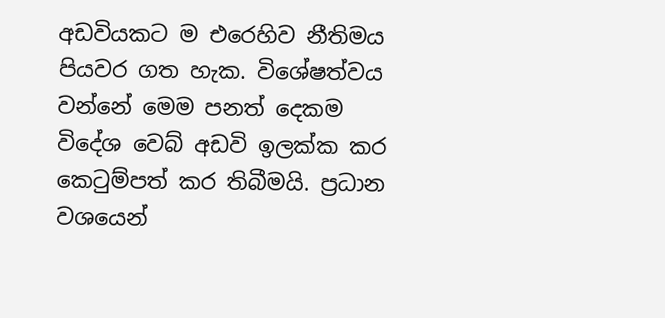අඩවියකට ම එරෙහිව නීතිමය පියවර ගත හැක. විශේෂත්වය වන්නේ මෙම පනත් දෙකම විදේශ වෙබ් අඩවි ඉලක්‌ක කර කෙටුම්පත් කර තිබීමයි. ප්‍රධාන වශයෙන්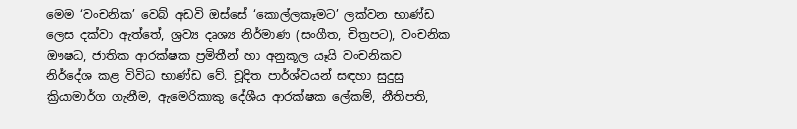මෙම ‘වංචනික’ වෙබ් අඩවි ඔස්‌සේ ‘කොල්ලකෑමට’ ලක්‌වන භාණ්‌ඩ ලෙස දක්‌වා ඇත්තේ, ශ්‍රව්‍ය දෘශ්‍ය නිර්මාණ (සංගීත, චිත්‍රපට), වංචනික ඖෂධ, ජාතික ආරක්‌ෂක ප්‍රමිතීන් හා අනුකූල යෑයි වංචනිකව නිර්දේශ කළ විවිධ භාණ්‌ඩ වේ. චූදිත පාර්ශ්වයන් සඳහා සුදුසු ක්‍රියාමාර්ග ගැනීම, ඇමෙරිකාකු දේශීය ආරක්‌ෂක ලේකම්, නීතිපති,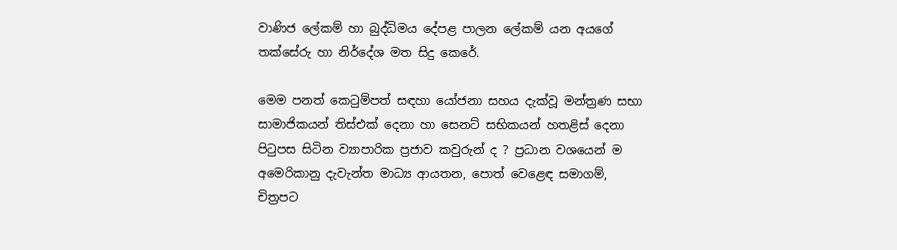වාණිජ ලේකම් හා බුද්ධිමය දේපළ පාලන ලේකම් යන අයගේ තක්‌සේරු හා නිර්දේශ මත සිදු කෙරේ.

මෙම පනත් කෙටුම්පත් සඳහා යෝජනා සහය දැක්‌වූ මන්ත්‍රණ සභා සාමාජිකයන් තිස්‌එක්‌ දෙනා හා සෙනට්‌ සභිකයන් හතළිස්‌ දෙනා පිටුපස සිටින ව්‍යාපාරික ප්‍රජාව කවුරුන් ද ? ප්‍රධාන වශයෙන් ම අමෙරිකානු දැවැන්ත මාධ්‍ය ආයතන, පොත් වෙළෙඳ සමාගම්, චිත්‍රපට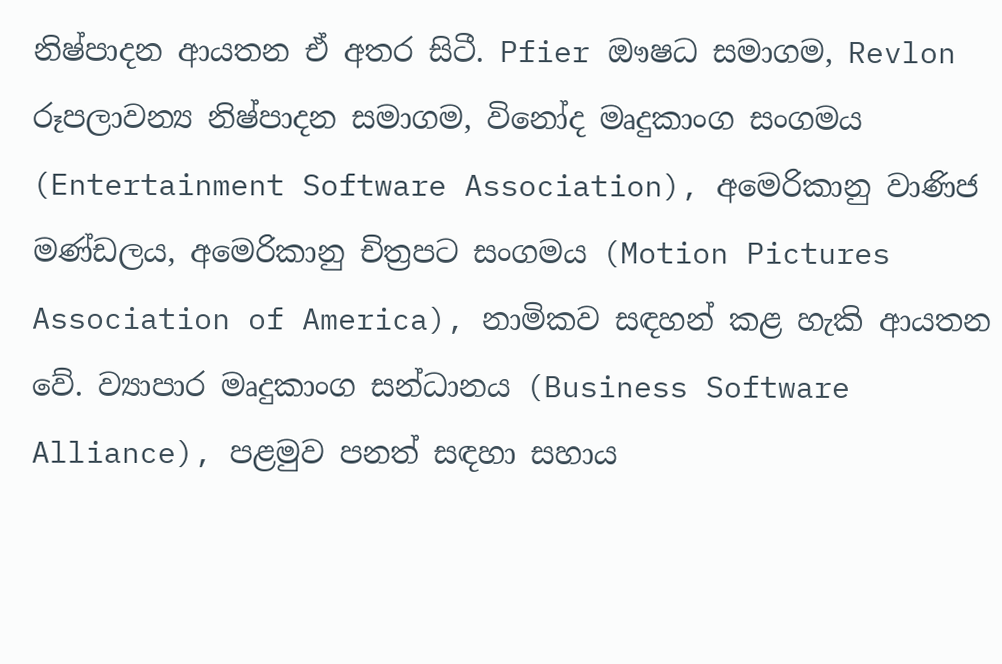නිෂ්පාදන ආයතන ඒ අතර සිටී. Pfier ඖෂධ සමාගම, Revlon රූපලාවන්‍ය නිෂ්පාදන සමාගම, විනෝද මෘදුකාංග සංගමය (Entertainment Software Association), අමෙරිකානු වාණිජ මණ්‌ඩලය, අමෙරිකානු චිත්‍රපට සංගමය (Motion Pictures Association of America), නාමිකව සඳහන් කළ හැකි ආයතන වේ. ව්‍යාපාර මෘදුකාංග සන්ධානය (Business Software Alliance), පළමුව පනත් සඳහා සහාය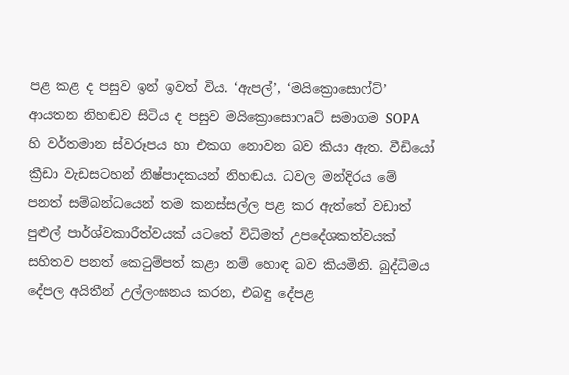පළ කළ ද පසුව ඉන් ඉවත් විය. ‘ඇපල්’, ‘මයික්‍රොසොෆ්ට්‌’ ආයතන නිහඬව සිටිය ද පසුව මයික්‍රොසොෆaට්‌ සමාගම SOPA හි වර්තමාන ස්‌වරූපය හා එකග නොවන බව කියා ඇත. වීඩියෝ ක්‍රීඩා වැඩසටහන් නිෂ්පාදකයන් නිහඬය. ධවල මන්දිරය මේ පනත් සම්බන්ධයෙන් තම කනස්‌සල්ල පළ කර ඇත්තේ වඩාත් පුළුල් පාර්ශ්වකාරීත්වයක්‌ යටතේ විධිමත් උපදේශකත්වයක්‌ සහිතව පනත් කෙටුම්පත් කළා නම් හොඳ බව කියමිනි. බුද්ධිමය දේපල අයිතීන් උල්ලංඝනය කරන, එබඳු දේපළ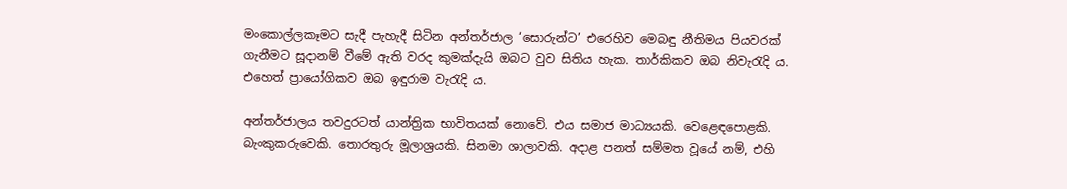මංකොල්ලකෑමට සැදී පැහැදී සිටින අන්තර්ජාල ‘සොරුන්ට’ එරෙහිව මෙබඳු නීතිමය පියවරක්‌ ගැනීමට සූදානම් වීමේ ඇති වරද කුමක්‌දැයි ඔබට වුව සිතිය හැක. තාර්කිකව ඔබ නිවැරැදි ය. එහෙත් ප්‍රායෝගිකව ඔබ ඉඳුරාම වැරැදි ය.

අන්තර්ජාලය තවදුරටත් යාන්ත්‍රික භාවිතයක්‌ නොවේ. එය සමාජ මාධ්‍යයකි. වෙළෙඳපොළකි. බැංකුකරුවෙකි. තොරතුරු මූලාශ්‍රයකි. සිනමා ශාලාවකි. අදාළ පනත් සම්මත වූයේ නම්, එහි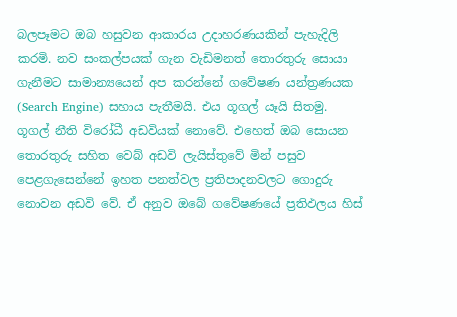බලපෑමට ඔබ හසුවන ආකාරය උදාහරණයකින් පැහැදිලි කරමි. නව සංකල්පයක්‌ ගැන වැඩිමනත් තොරතුරු සොයා ගැනීමට සාමාන්‍යයෙන් අප කරන්නේ ගවේෂණ යන්ත්‍රණයක (Search Engine) සහාය පැතීමයි. එය ගූගල් යෑයි සිතමු. ගූගල් නීති විරෝධී අඩවියක්‌ නොවේ. එහෙත් ඔබ සොයන තොරතුරු සහිත වෙබ් අඩවි ලැයිස්‌තුවේ මින් පසුව පෙළගැසෙන්නේ ඉහත පනත්වල ප්‍රතිපාදනවලට ගොදුරු නොවන අඩවි වේ. ඒ අනුව ඔබේ ගවේෂණයේ ප්‍රතිඵලය හිස්‌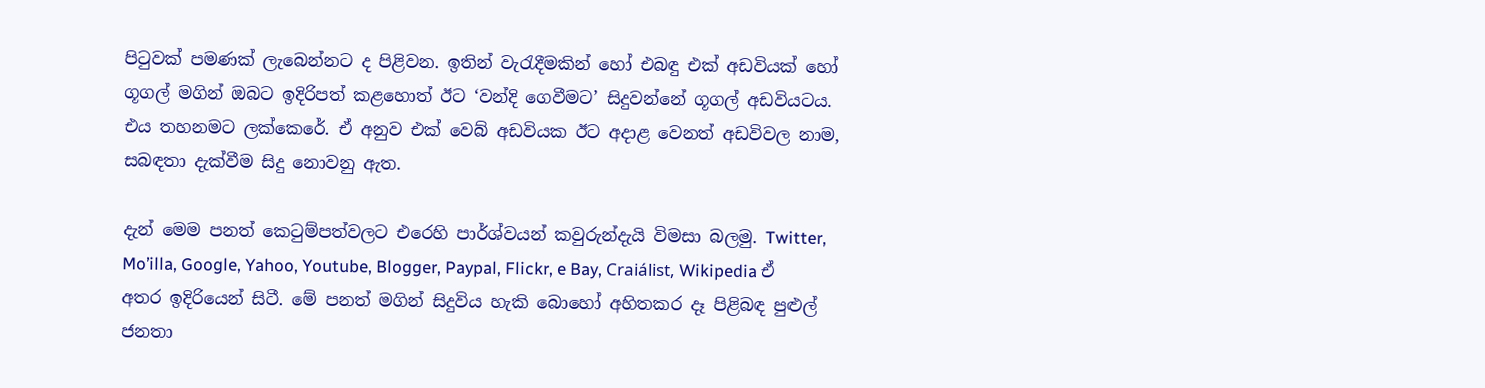පිටුවක්‌ පමණක්‌ ලැබෙන්නට ද පිළිවන. ඉතින් වැරැදීමකින් හෝ එබඳු එක්‌ අඩවියක්‌ හෝ ගූගල් මගින් ඔබට ඉදිරිපත් කළහොත් ඊට ‘වන්දි ගෙවීමට’ සිදුවන්නේ ගූගල් අඩවියටය. එය තහනමට ලක්‌කෙරේ. ඒ අනුව එක්‌ වෙබ් අඩවියක ඊට අදාළ වෙනත් අඩවිවල නාම, සබඳතා දැක්‌වීම සිදු නොවනු ඇත.

දැන් මෙම පනත් කෙටුම්පත්වලට එරෙහි පාර්ශ්වයන් කවුරුන්දැයි විමසා බලමු. Twitter, Mo’illa, Google, Yahoo, Youtube, Blogger, Paypal, Flickr, e Bay, Craiálist, Wikipedia ඒ අතර ඉදිරියෙන් සිටී. මේ පනත් මගින් සිදුවිය හැකි බොහෝ අහිතකර දෑ පිළිබඳ පුළුල් ජනතා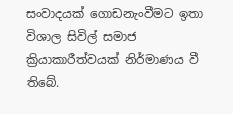සංවාදයක්‌ ගොඩනැංවීමට ඉතා විශාල සිවිල් සමාජ ක්‍රියාකාරීත්වයක්‌ නිර්මාණය වී තිබේ.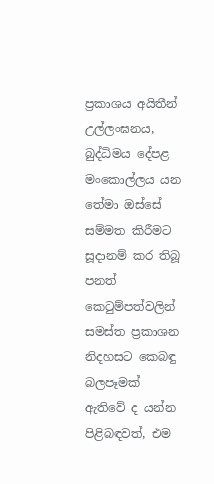ප්‍රකාශය අයිතීන් උල්ලංඝනය, බුද්ධිමය දේපළ මංකොල්ලය යන තේමා ඔස්‌සේ සම්මත කිරීමට සූදානම් කර තිබූ පනත් කෙටුම්පත්වලින් සමස්‌ත ප්‍රකාශන නිදහසට කෙබඳු බලපෑමක්‌ ඇතිවේ ද යන්න පිළිබඳවත්, එම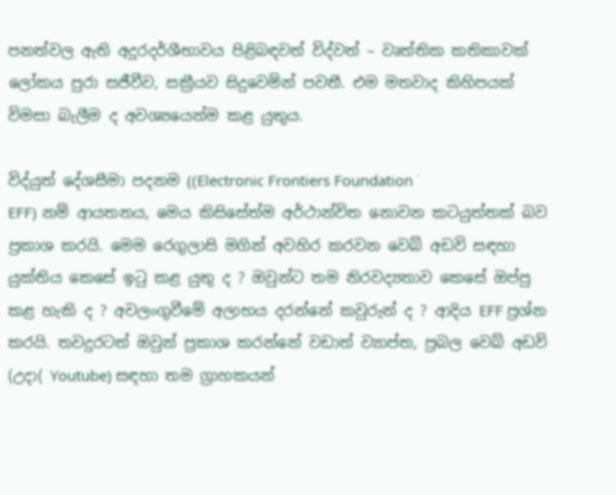පනත්වල ඇති අදූරදර්ශීභාවය පිළිබඳවත් විද්වත් – වෘත්තික කතිකාවක්‌ ලෝකය පුරා සජීවීව, සක්‍රීයව සිදුවෙමින් පවතී. එම මතවාද කිහිපයක්‌ විමසා බැලීම ද අවශ්‍යයෙන්ම කළ යුතුය.

විද්යුත් දේශසීමා පදනම ((Electronic Frontiers Foundation ˙
EFF) නම් ආයතනය, මෙය කිසිසේත්ම අර්ථාන්විත නොවන කටයුත්තක්‌ බව ප්‍රකාශ කරයි. මෙම රෙගුලාසි මගින් අවහිර කරවන වෙබ් අඩවි සඳහා යුක්‌තිය කෙසේ ඉටු කළ යුතු ද ? ඔවුන්ට තම නිරවද්‍යතාව කෙසේ ඔප්පු කළ හැකි ද ? අවලංගුවීමේ අලාභය දරන්නේ කවුරුන් ද ? ආදිය EFF ප්‍රශ්න කරයි. තවදුරටත් ඔවුන් ප්‍රකාශ කරන්නේ වඩාත් ව්‍යාප්ත, ප්‍රබල වෙබ් අඩවි (උදා( Youtube) සඳහා තම ග්‍රාහකයන්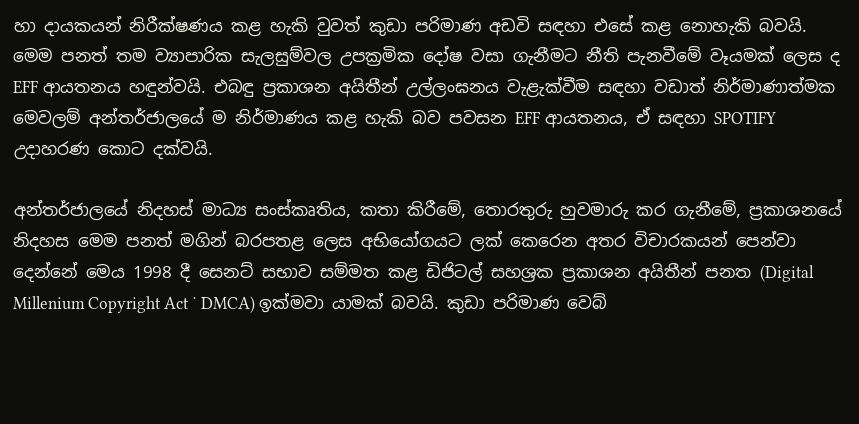හා දායකයන් නිරීක්‌ෂණය කළ හැකි වුවත් කුඩා පරිමාණ අඩවි සඳහා එසේ කළ නොහැකි බවයි. මෙම පනත් තම ව්‍යාපාරික සැලසුම්වල උපක්‍රමික දෝෂ වසා ගැනීමට නීති පැනවීමේ වෑයමක්‌ ලෙස ද EFF ආයතනය හඳුන්වයි. එබඳු ප්‍රකාශන අයිතීන් උල්ලංඝනය වැළැක්‌වීම සඳහා වඩාත් නිර්මාණාත්මක මෙවලම් අන්තර්ජාලයේ ම නිර්මාණය කළ හැකි බව පවසන EFF ආයතනය, ඒ සඳහා SPOTIFY උදාහරණ කොට දක්‌වයි.

අන්තර්ජාලයේ නිදහස්‌ මාධ්‍ය සංස්‌කෘතිය, කතා කිරීමේ, තොරතුරු හුවමාරු කර ගැනීමේ, ප්‍රකාශනයේ නිදහස මෙම පනත් මගින් බරපතළ ලෙස අභියෝගයට ලක්‌ කෙරෙන අතර විචාරකයන් පෙන්වා දෙන්නේ මෙය 1998 දී සෙනට්‌ සභාව සම්මත කළ ඩිජිටල් සහශ්‍රක ප්‍රකාශන අයිතීන් පනත (Digital Millenium Copyright Act ˙ DMCA) ඉක්‌මවා යාමක්‌ බවයි. කුඩා පරිමාණ වෙබ්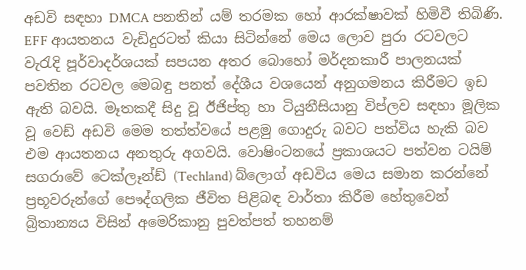අඩවි සඳහා DMCA පනතින් යම් තරමක හෝ ආරක්‌ෂාවක්‌ හිමිවී තිබිණි. EFF ආයතනය වැඩිදුරටත් කියා සිටින්නේ මෙය ලොව පුරා රටවලට වැරැදි පූර්වාදර්ශයක්‌ සපයන අතර බොහෝ මර්දනකාරී පාලනයක්‌ පවතින රටවල මෙබඳු පනත් දේශීය වශයෙන් අනුගමනය කිරීමට ඉඩ ඇති බවයි. මෑතකදී සිදු වූ ඊජිප්තු හා ටියුනීසියානු විප්ලව සඳහා මූලික වූ වෙඩ් අඩවි මෙම තත්ත්වයේ පළමු ගොදුරු බවට පත්විය හැකි බව එම ආයතනය අනතුරු අගවයි. වොෂිංටනයේ ප්‍රකාශයට පත්වන ටයිම් සගරාවේ ටෙක්‌ලෑන්ඩ් (Techland) බ්ලොග් අඩවිය මෙය සමාන කරන්නේ ප්‍රභූවරුන්ගේ පෞද්ගලික ජීවිත පිළිබඳ වාර්තා කිරීම හේතුවෙන් බ්‍රිතාන්‍යය විසින් අමෙරිකානු පුවත්පත් තහනම්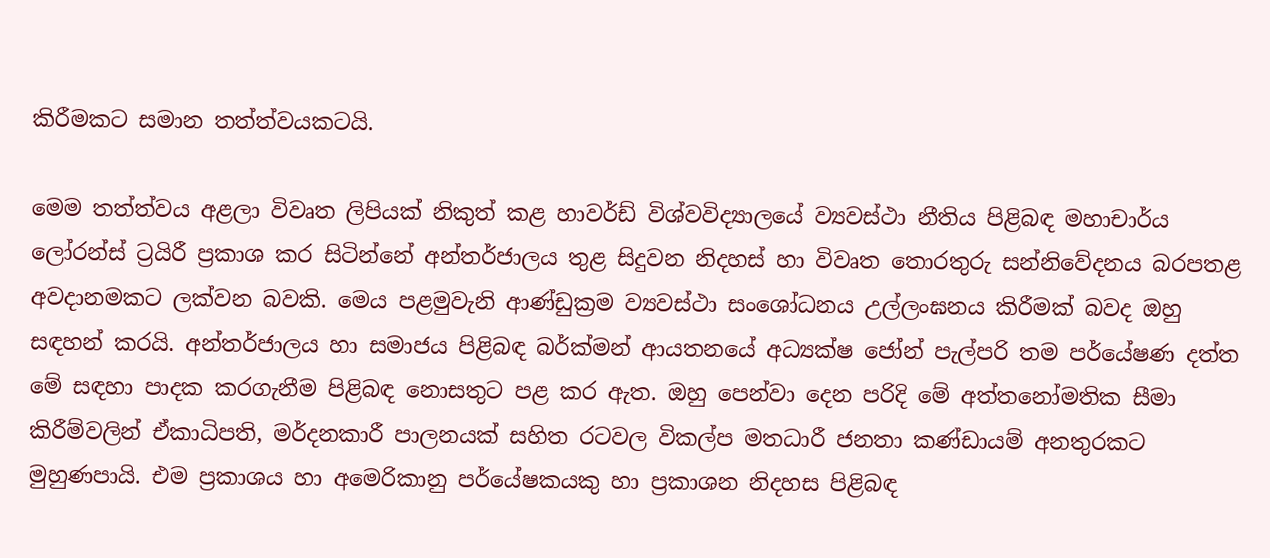කිරීමකට සමාන තත්ත්වයකටයි.

මෙම තත්ත්වය අළලා විවෘත ලිපියක්‌ නිකුත් කළ හාවර්ඩ් විශ්වවිද්‍යාලයේ ව්‍යවස්‌ථා නීතිය පිළිබඳ මහාචාර්ය ලෝරන්ස්‌ ට්‍රයිරී ප්‍රකාශ කර සිටින්නේ අන්තර්ජාලය තුළ සිදුවන නිදහස්‌ හා විවෘත තොරතුරු සන්නිවේදනය බරපතළ අවදානමකට ලක්‌වන බවකි. මෙය පළමුවැනි ආණ්‌ඩුක්‍රම ව්‍යවස්‌ථා සංශෝධනය උල්ලංඝනය කිරීමක්‌ බවද ඔහු සඳහන් කරයි. අන්තර්ජාලය හා සමාජය පිළිබඳ බර්ක්‌මන් ආයතනයේ අධ්‍යක්‌ෂ ජෝන් පැල්පරි තම පර්යේෂණ දත්ත මේ සඳහා පාදක කරගැනීම පිළිබඳ නොසතුට පළ කර ඇත. ඔහු පෙන්වා දෙන පරිදි මේ අත්තනෝමතික සීමා කිරීම්වලින් ඒකාධිපති, මර්දනකාරී පාලනයක්‌ සහිත රටවල විකල්ප මතධාරී ජනතා කණ්‌ඩායම් අනතුරකට මුහුණපායි. එම ප්‍රකාශය හා අමෙරිකානු පර්යේෂකයකු හා ප්‍රකාශන නිදහස පිළිබඳ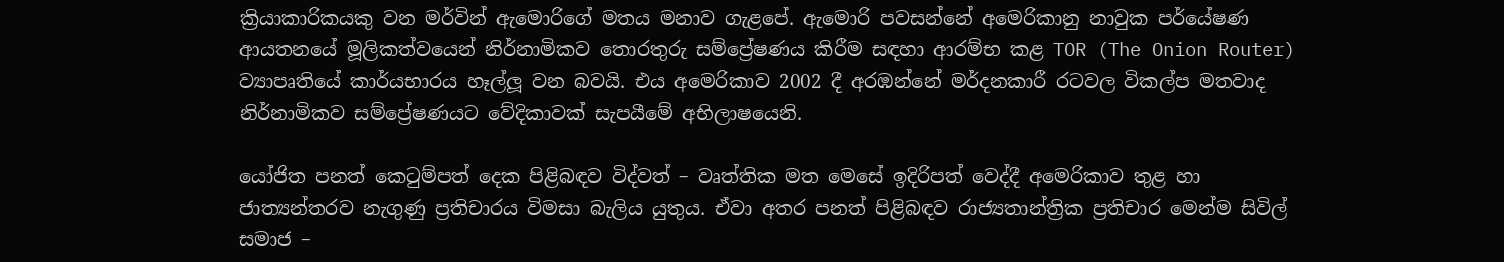ක්‍රියාකාරිකයකු වන මර්වින් ඇමොරිගේ මතය මනාව ගැළපේ. ඇමොරි පවසන්නේ අමෙරිකානු නාවුක පර්යේෂණ ආයතනයේ මූලිකත්වයෙන් නිර්නාමිකව තොරතුරු සම්ප්‍රේෂණය කිරීම සඳහා ආරම්භ කළ TOR (The Onion Router) ව්‍යාපෘතියේ කාර්යභාරය හෑල්ලූ වන බවයි. එය අමෙරිකාව 2002 දී අරඹන්නේ මර්දනකාරී රටවල විකල්ප මතවාද නිර්නාමිකව සම්ප්‍රේෂණයට වේදිකාවක්‌ සැපයීමේ අභිලාෂයෙනි.

යෝජිත පනත් කෙටුම්පත් දෙක පිළිබඳව විද්වත් – වෘත්තික මත මෙසේ ඉදිරිපත් වෙද්දී අමෙරිකාව තුළ හා ජාත්‍යන්තරව නැගුණු ප්‍රතිචාරය විමසා බැලිය යුතුය. ඒවා අතර පනත් පිළිබඳව රාජ්‍යතාන්ත්‍රික ප්‍රතිචාර මෙන්ම සිවිල් සමාජ –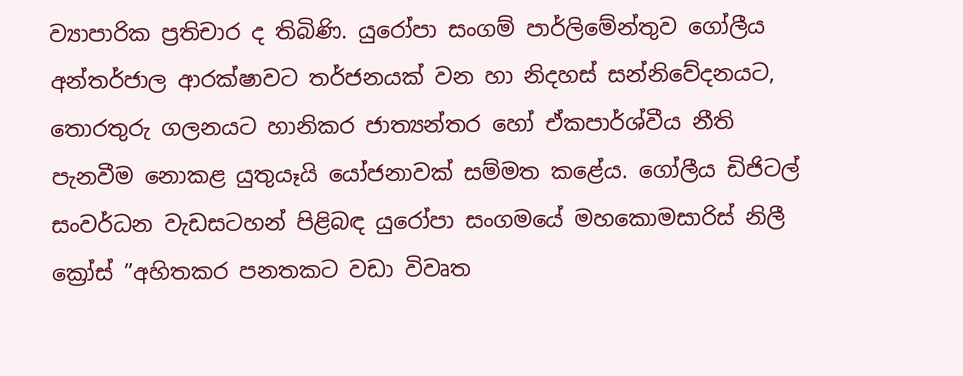ව්‍යාපාරික ප්‍රතිචාර ද තිබිණි. යුරෝපා සංගම් පාර්ලිමේන්තුව ගෝලීය අන්තර්ජාල ආරක්‌ෂාවට තර්ජනයක්‌ වන හා නිදහස්‌ සන්නිවේදනයට, තොරතුරු ගලනයට හානිකර ජාත්‍යන්තර හෝ ඒකපාර්ශ්වීය නීති පැනවීම නොකළ යුතුයෑයි යෝජනාවක්‌ සම්මත කළේය. ගෝලීය ඩිජිටල් සංවර්ධන වැඩසටහන් පිළිබඳ යුරෝපා සංගමයේ මහකොමසාරිස්‌ නිලී ක්‍රෝස්‌ ”අහිතකර පනතකට වඩා විවෘත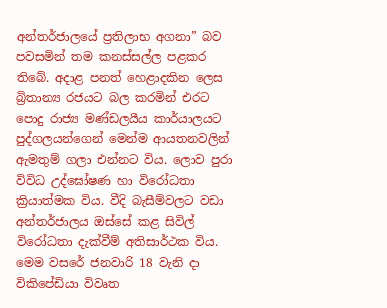අන්තර්ජාලයේ ප්‍රතිලාභ අගනා” බව පවසමින් තම කනස්‌සල්ල පළකර තිබේ. අදාළ පනත් හෙළාදකින ලෙස බ්‍රිතාන්‍ය රජයට බල කරමින් එරට පොදු රාජ්‍ය මණ්‌ඩලයීය කාර්යාලයට පුද්ගලයන්ගෙන් මෙන්ම ආයතනවලින් ඇමතුම් ගලා එන්නට විය. ලොව පුරා විවිධ උද්ඝෝෂණ හා විරෝධතා ක්‍රියාත්මක විය. වීදි බැසීම්වලට වඩා අන්තර්ජාලය ඔස්‌සේ කළ සිවිල් විරෝධතා දැක්‌වීම් අතිසාර්ථක විය. මෙම වසරේ ජනවාරි 18 වැනි දා විකිපේඩියා විවෘත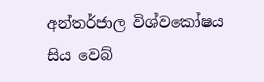අන්තර්ජාල විශ්වකෝෂය සිය වෙබ්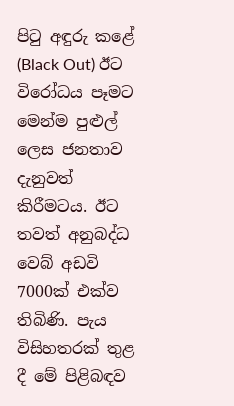පිටු අඳුරු කළේ (Black Out) ඊට විරෝධය පෑමට මෙන්ම පුළුල් ලෙස ජනතාව දැනුවත් කිරීමටය. ඊට තවත් අනුබද්ධ වෙබ් අඩවි 7000ක්‌ එක්‌ව තිබිණි. පැය විසිහතරක්‌ තුළ දී මේ පිළිබඳව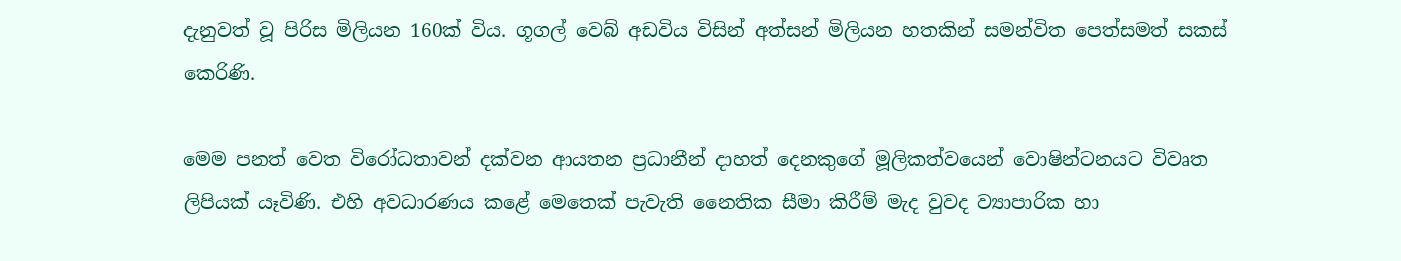දැනුවත් වූ පිරිස මිලියන 160ක්‌ විය. ගූගල් වෙබ් අඩවිය විසින් අත්සන් මිලියන හතකින් සමන්විත පෙත්සමත් සකස්‌ කෙරිණි.

මෙම පනත් වෙත විරෝධතාවන් දක්‌වන ආයතන ප්‍රධානීන් දාහත් දෙනකුගේ මූලිකත්වයෙන් වොෂින්ටනයට විවෘත ලිපියක්‌ යෑවිණි. එහි අවධාරණය කළේ මෙතෙක්‌ පැවැති නෛතික සීමා කිරීම් මැද වුවද ව්‍යාපාරික හා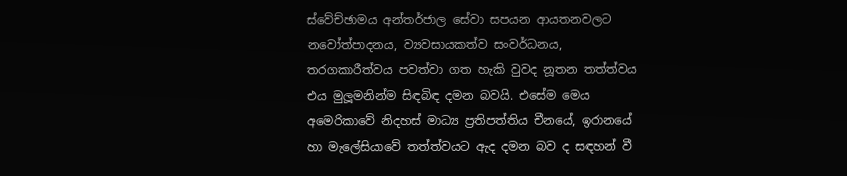ස්‌වේච්ඡාමය අන්තර්ජාල සේවා සපයන ආයතනවලට නවෝත්පාදනය, ව්‍යවසායකත්ව සංවර්ධනය, තරගකාරීත්වය පවත්වා ගත හැකි වුවද නූතන තත්ත්වය එය මුලූමනින්ම සිඳබිඳ දමන බවයි. එසේම මෙය අමෙරිකාවේ නිදහස්‌ මාධ්‍ය ප්‍රතිපත්තිය චීනයේ, ඉරානයේ හා මැලේසියාවේ තත්ත්වයට ඇද දමන බව ද සඳහන් වී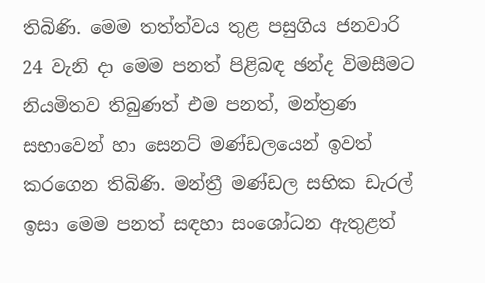තිබිණි. මෙම තත්ත්වය තුළ පසුගිය ජනවාරි 24 වැනි දා මෙම පනත් පිළිබඳ ඡන්ද විමසීමට නියමිතව තිබුණත් එම පනත්, මන්ත්‍රණ සභාවෙන් හා සෙනට්‌ මණ්‌ඩලයෙන් ඉවත් කරගෙන තිබිණි. මන්ත්‍රී මණ්‌ඩල සභික ඩැරල් ඉසා මෙම පනත් සඳහා සංශෝධන ඇතුළත්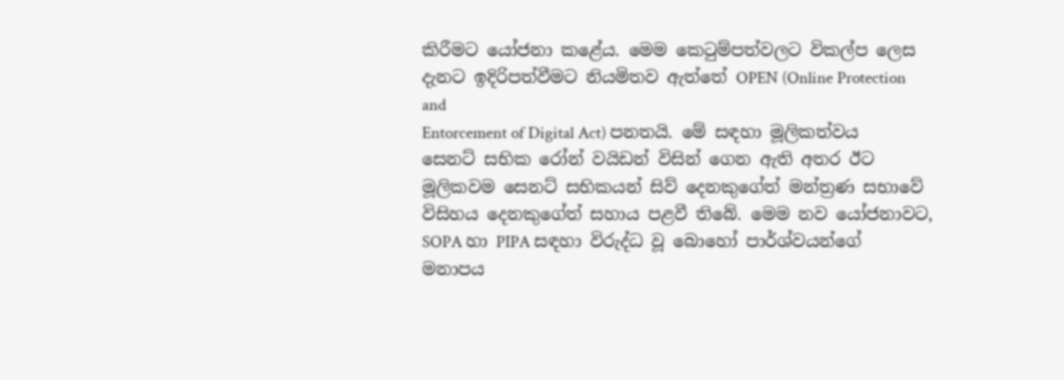කිරීමට යෝජනා කළේය. මෙම කෙටුම්පත්වලට විකල්ප ලෙස දැනට ඉදිරිපත්වීමට නියමිතව ඇත්තේ OPEN (Online Protection and
Entorcement of Digital Act) පනතයි. මේ සඳහා මූලිකත්වය සෙනට්‌ සභික රෝන් වයිඩන් විසින් ගෙන ඇති අතර ඊට මූලිකවම සෙනට්‌ සභිකයන් සිව් දෙනකුගේත් මන්ත්‍රණ සභාවේ විසිහය දෙනකුගේත් සහාය පළවී තිබේ. මෙම නව යෝජනාවට, SOPA හා PIPA සඳහා විරුද්ධ වූ බොහෝ පාර්ශ්වයන්ගේ මනාපය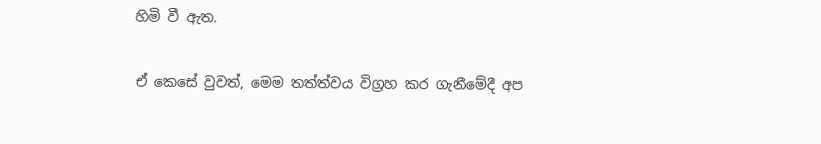හිමි වී ඇත.

ඒ කෙසේ වුවත්, මෙම තත්ත්වය විග්‍රහ කර ගැනීමේදී අප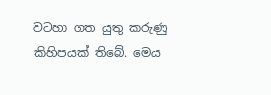වටහා ගත යුතු කරුණු කිහිපයක්‌ තිබේ. මෙය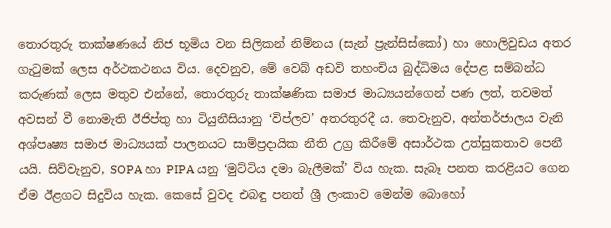තොරතුරු තාක්‌ෂණයේ නිජ භූමිය වන සිලිකන් නිම්නය (සැන් ප්‍රැන්සිස්‌කෝ) හා හොලිවුඩය අතර ගැටුමක්‌ ලෙස අර්ථකථනය විය. දෙවනුව, මේ වෙබ් අඩවි තහංචිය බුද්ධිමය දේපළ සම්බන්ධ කරුණක්‌ ලෙස මතුව එන්නේ, තොරතුරු තාක්‌ෂණික සමාජ මාධ්‍යයන්ගෙන් පණ ලත්, තවමත් අවසන් වී නොමැති ඊජිප්තු හා ටියුනීසියානු ‘විප්ලව’ අතරතුරදී ය. තෙවැනුව, අන්තර්ජාලය වැනි අශ්පෘෂ්‍ය සමාජ මාධ්‍යයක්‌ පාලනයට සාම්ප්‍රදායික නීති උග්‍ර කිරීමේ අසාර්ථක උත්සුකතාව පෙනී යයි. සිව්වැනුව, SOPA හා PIPA යනු ‘මුට්‌ටිය දමා බැලීමක්‌’ විය හැක. සැබෑ පනත කරළියට ගෙන ඒම ඊළගට සිදුවිය හැක. කෙසේ වුවද එබඳු පනත් ශ්‍රී ලංකාව මෙන්ම බොහෝ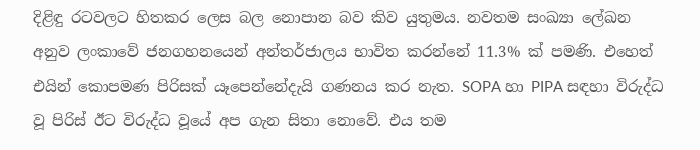දිළිඳු රටවලට හිතකර ලෙස බල නොපාන බව කිව යුතුමය. නවතම සංඛ්‍යා ලේඛන අනුව ලංකාවේ ජනගහනයෙන් අන්තර්ජාලය භාවිත කරන්නේ 11.3% ක්‌ පමණි. එහෙත් එයින් කොපමණ පිරිසක්‌ යෑපෙන්නේදැයි ගණනය කර නැත. SOPA හා PIPA සඳහා විරුද්ධ වූ පිරිස්‌ ඊට විරුද්ධ වූයේ අප ගැන සිතා නොවේ. එය තම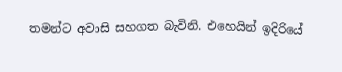තමන්ට අවාසි සහගත බැවිනි. එහෙයින් ඉදිරියේ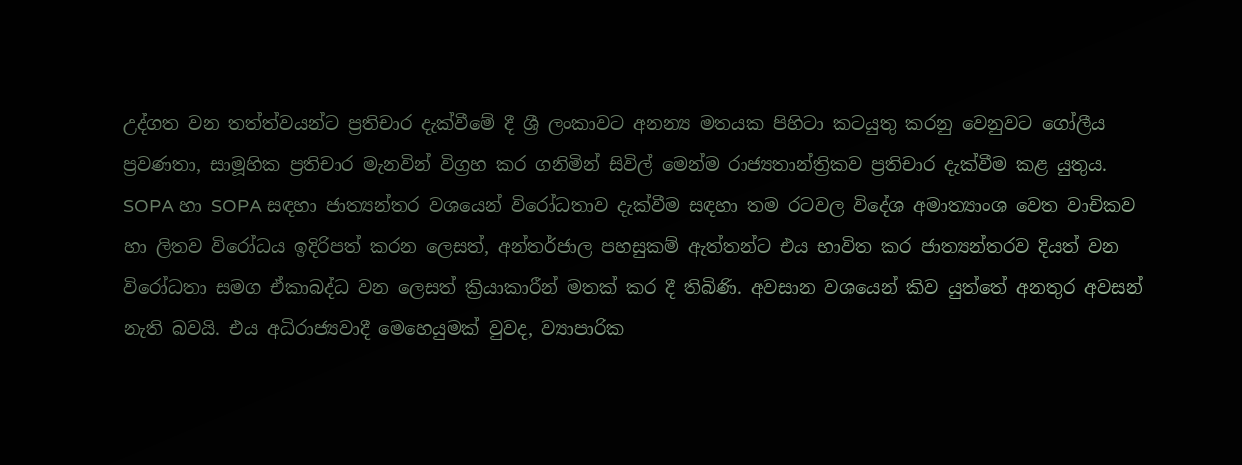උද්ගත වන තත්ත්වයන්ට ප්‍රතිචාර දැක්‌වීමේ දී ශ්‍රී ලංකාවට අනන්‍ය මතයක පිහිටා කටයුතු කරනු වෙනුවට ගෝලීය ප්‍රවණතා, සාමූහික ප්‍රතිචාර මැනවින් විග්‍රහ කර ගනිමින් සිවිල් මෙන්ම රාජ්‍යතාන්ත්‍රිකව ප්‍රතිචාර දැක්‌වීම කළ යුතුය. SOPA හා SOPA සඳහා ජාත්‍යන්තර වශයෙන් විරෝධතාව දැක්‌වීම සඳහා තම රටවල විදේශ අමාත්‍යාංශ වෙත වාචිකව හා ලිතව විරෝධය ඉදිරිපත් කරන ලෙසත්, අන්තර්ජාල පහසුකම් ඇත්තන්ට එය භාවිත කර ජාත්‍යන්තරව දියත් වන විරෝධතා සමග ඒකාබද්ධ වන ලෙසත් ක්‍රියාකාරීන් මතක්‌ කර දී තිබිණි. අවසාන වශයෙන් කිව යුත්තේ අනතුර අවසන් නැති බවයි. එය අධිරාජ්‍යවාදී මෙහෙයුමක්‌ වුවද, ව්‍යාපාරික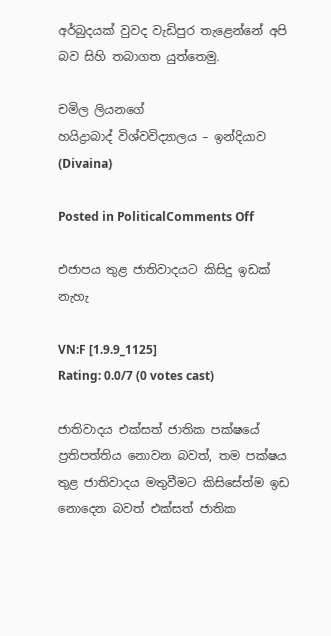අර්බුදයක්‌ වුවද වැඩිපුර තැළෙන්නේ අපි බව සිහි තබාගත යුත්තෙමු.

චමිල ලියනගේ
හයිද්‍රාබාද් විශ්වවිද්‍යාලය – ඉන්දියාව (Divaina)

Posted in PoliticalComments Off

එජාපය තුළ ජාතිවාදයට කිසිදු ඉඩක් නැහැ

VN:F [1.9.9_1125]
Rating: 0.0/7 (0 votes cast)

ජාතිවාදය එක්සත් ජාතික පක්ෂයේ ප්‍රතිපත්තිය නොවන බවත්, තම පක්ෂය තුළ ජාතිවාදය මතුවීමට කිසිසේත්ම ඉඩ නොදෙන බවත් එක්සත් ජාතික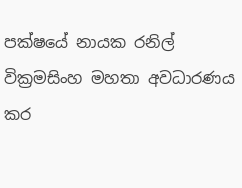පක්ෂයේ නායක රනිල් වික්‍රමසිංහ මහතා අවධාරණය කර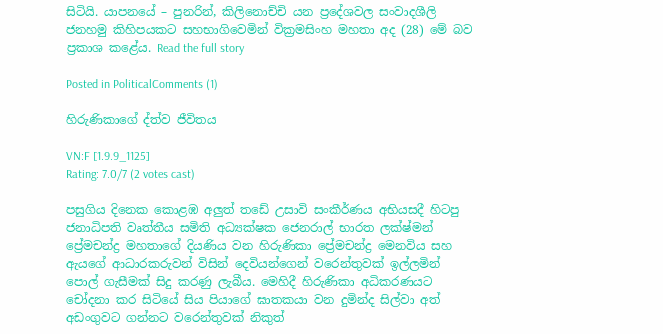සිටියි. යාපනයේ – පුනරින්, කිලිනොච්චි යන ප්‍රදේශවල සංවාදශීලි ජනහමු කිහිපයකට සහභාගිවෙමින් වික්‍රමසිංහ මහතා අද (28) මේ බව ප්‍රකාශ කළේය. Read the full story

Posted in PoliticalComments (1)

හිරුණිකාගේ ද්ත්ව ජීවිතය

VN:F [1.9.9_1125]
Rating: 7.0/7 (2 votes cast)

පසුගිය දිනෙක කොළඹ අලුත් තඩේ උසාවි සංකීර්ණය අභියසදී හිටපු ජනාධිපති වෘත්තීය සමිති අධ්‍යක්ෂක ජෙනරාල් භාරත ලක්ෂ්මන් ප්‍රේමචන්ද්‍ර මහතාගේ දියණිය වන හිරුණිකා ප්‍රේමචන්ද්‍ර මෙනවිය සහ ඇයගේ ආධාරකරුවන් විසින් දෙවියන්ගෙන් වරෙන්තුවක් ඉල්ලමින් පොල් ගැසීමක් සිදු කරණු ලැබීය. මෙහිදී හිරුණිකා අධිකරණයට චෝදනා කර සිටියේ සිය පියාගේ ඝාතකයා වන දුමින්ද සිල්වා අත් අඩංගුවට ගන්නට වරෙන්තුවක් නිකුත්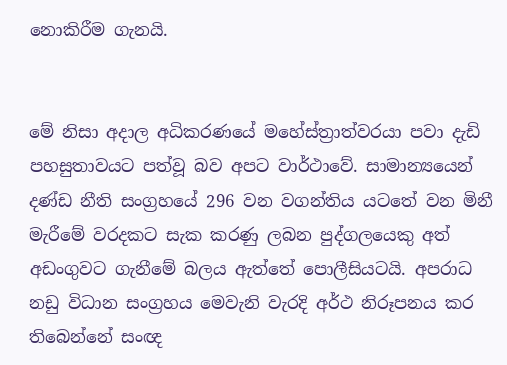නොකිරීම ගැනයි.


මේ නිසා අදාල අධිකරණයේ මහේස්ත්‍රාත්වරයා පවා දැඩි පහසුතාවයට පත්වූ බව අපට වාර්ථාවේ. සාමාන්‍යයෙන් දණ්ඩ නීති සංග්‍රහයේ 296 වන වගන්තිය යටතේ වන මිනී මැරීමේ වරදකට සැක කරණු ලබන පුද්ගලයෙකු අත් අඩංගුවට ගැනීමේ බලය ඇත්තේ පොලීසියටයි. අපරාධ නඩු විධාන සංග්‍රහය මෙවැනි වැරදි අර්ථ නිරූපනය කර තිබෙන්නේ සංඥ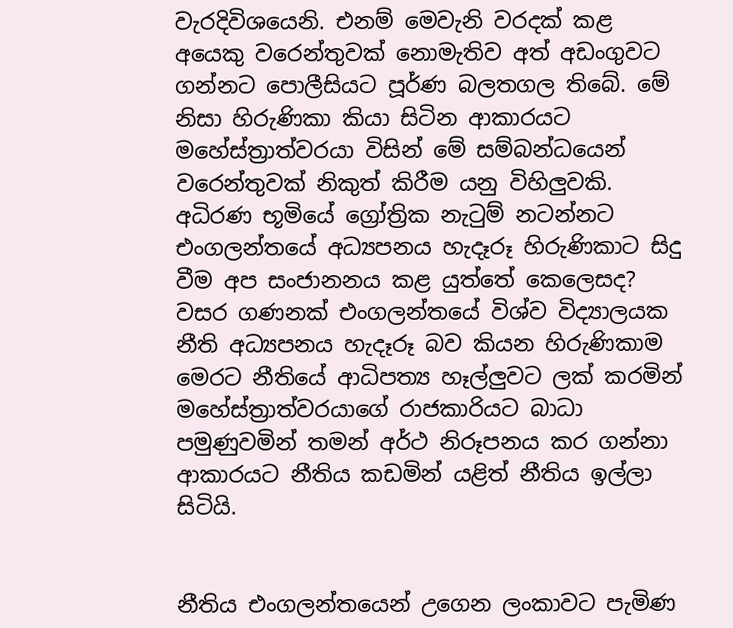වැරදිවිශයෙනි. එනම් මෙවැනි වරදක් කළ අයෙකු වරෙන්තුවක් නොමැතිව අත් අඩංගුවට ගන්නට පොලීසියට පූර්ණ බලතගල තිබේ. මේ නිසා හිරුණිකා කියා සිටින ආකාරයට මහේස්ත්‍රාත්වරයා විසින් මේ සම්බන්ධයෙන් වරෙන්තුවක් නිකුත් කිරීම යනු විහිලුවකි. අධිරණ භූමියේ ග්‍රෝත්‍රික නැටුම් නටන්නට එංගලන්තයේ අධ්‍යපනය හැදෑරූ හිරුණිකාට සිදු වීම අප සංජානනය කළ යුත්තේ කෙලෙසද? වසර ගණනක් එංගලන්තයේ විශ්ව විද්‍යාලයක නීති අධ්‍යපනය හැදෑරූ බව කියන හිරුණිකාම මෙරට නීතියේ ආධිපත්‍ය හෑල්ලුවට ලක් කරමින් මහේස්ත්‍රාත්වරයාගේ රාජකාරියට බාධා පමුණුවමින් තමන් අර්ථ නිරූපනය කර ගන්නා ආකාරයට නීතිය කඩමින් යළිත් නීතිය ඉල්ලා සිටියි.


නීතිය එංගලන්තයෙන් උගෙන ලංකාවට පැමිණ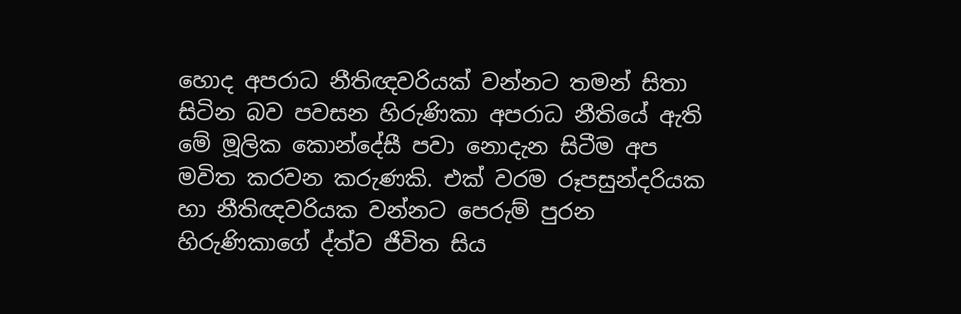හොද අපරාධ නීතිඥවරියක් වන්නට තමන් සිතා සිටින බව පවසන හිරුණිකා අපරාධ නීතියේ ඇති මේ මූලික කොන්දේසී පවා නොදැන සිටීම අප මවිත කරවන කරුණකි. එක් වරම රූපසුන්දරියක හා නීතිඥවරියක වන්නට පෙරුම් පුරන හිරුණිකාගේ ද්ත්ව ජීවිත සිය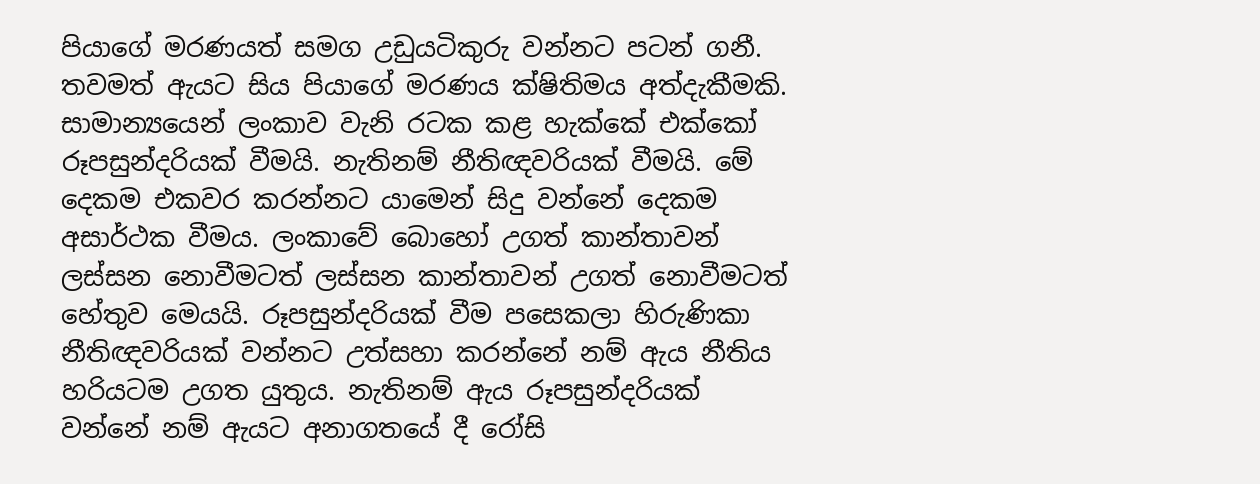පියාගේ මරණයත් සමග උඩුයටිකුරු වන්නට පටන් ගනී. තවමත් ඇයට සිය පියාගේ මරණය ක්ෂිතිමය අත්දැකීමකි. සාමාන්‍යයෙන් ලංකාව වැනි රටක කළ හැක්කේ එක්කෝ රූපසුන්දරියක් වීමයි. නැතිනම් නීතිඥවරියක් වීමයි. මේ දෙකම එකවර කරන්නට යාමෙන් සිදු වන්නේ දෙකම අසාර්ථක වීමය. ලංකාවේ බොහෝ උගත් කාන්තාවන් ලස්සන නොවීමටත් ලස්සන කාන්තාවන් උගත් නොවීමටත් හේතුව මෙයයි. රූපසුන්දරියක් වීම පසෙකලා හිරුණිකා නීතිඥවරියක් වන්නට උත්සහා කරන්නේ නම් ඇය නීතිය හරියටම උගත යුතුය. නැතිනම් ඇය රූපසුන්දරියක් වන්නේ නම් ඇයට අනාගතයේ දී රෝසි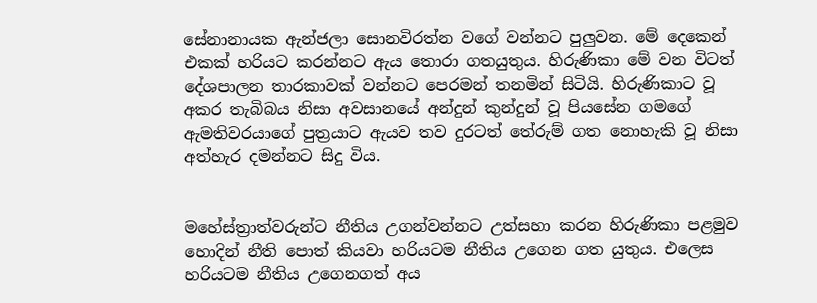සේනානායක ඇන්ජලා සොනවිරත්න වගේ වන්නට පුලුවන. මේ දෙකෙන් එකක් හරියට කරන්නට ඇය තොරා ගතයුතුය. හිරුණිකා මේ වන විටත් දේශපාලන තාරකාවක් වන්නට පෙරමන් තනමින් සිටියි. හිරුණිකාට වූ අකර තැබිබය නිසා අවසානයේ අන්දුන් කුන්දුන් වූ පියසේන ගමගේ ඇමතිවරයාගේ පුත්‍රයාට ඇයව තව දුරටත් තේරුම් ගත නොහැකි වූ නිසා අත්හැර දමන්නට සිදු විය.


මහේස්ත්‍රාත්වරුන්ට නීතිය උගන්වන්නට උත්සහා කරන හිරුණිකා පළමුව හොදින් නීති පොත් කියවා හරියටම නීතිය උගෙන ගත යුතුය. එලෙස හරියටම නීතිය උගෙනගත් අය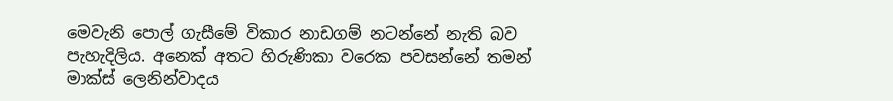මෙවැනි පොල් ගැසීමේ විකාර නාඩගම් නටන්නේ නැති බව පැහැදිලිය. අනෙක් අතට හිරුණිකා වරෙක පවසන්නේ තමන් මාක්ස් ලෙනින්වාදය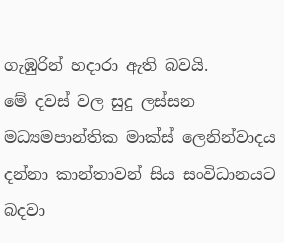ගැඹුරින් හදාරා ඇති බවයි.
මේ දවස් වල සුදු ලස්සන මධ්‍යමපාන්තික මාක්ස් ලෙනින්වාදය දන්නා කාන්තාවන් සිය සංවිධානයට බදවා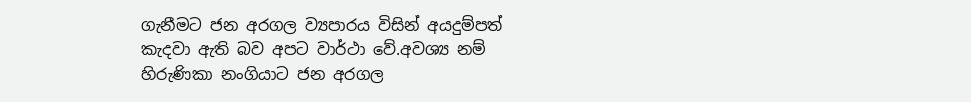ගැනීමට ජන අරගල ව්‍යපාරය විසින් අයදුම්පත් කැදවා ඇති බව අපට වාර්ථා වේ.අවශ්‍ය නම් හිරුණිකා නංගියාට ජන අරගල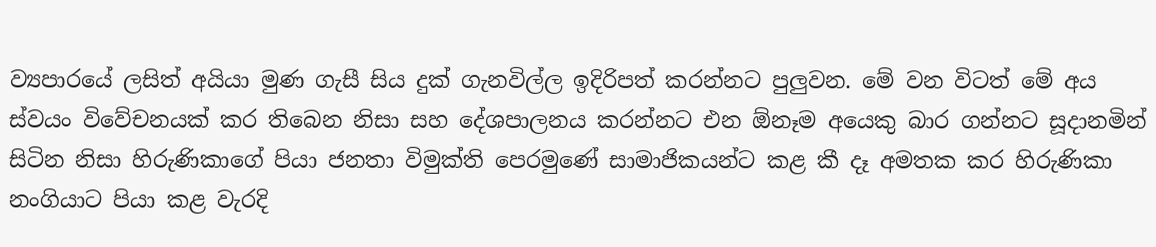ව්‍යපාරයේ ලසිත් අයියා මුණ ගැසී සිය දුක් ගැනවිල්ල ඉදිරිපත් කරන්නට පුලුවන. මේ වන විටත් මේ අය ස්වයං විවේචනයක් කර තිබෙන නිසා සහ දේශපාලනය කරන්නට එන ඕනෑම අයෙකු බාර ගන්නට සූදානමින් සිටින නිසා හිරුණිකාගේ පියා ජනතා විමුක්ති පෙරමුණේ සාමාජිකයන්ට කළ කී දෑ අමතක කර හිරුණිකා නංගියාට පියා කළ වැරදි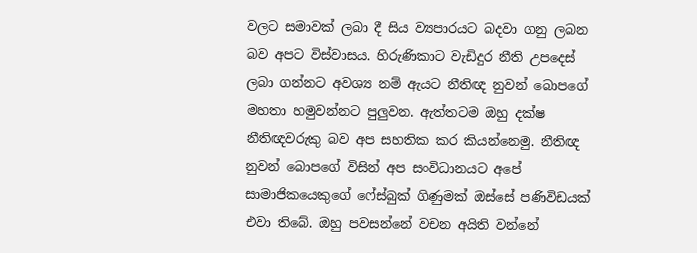වලට සමාවක් ලබා දී සිය ව්‍යපාරයට බදවා ගනු ලබන බව අපට විස්වාසය. හිරුණිකාට වැඩිදුර නීති උපදෙස් ලබා ගන්නට අවශ්‍ය නම් ඇයට නීතිඥ නුවන් බොපගේ මහතා හමුවන්නට පුලුවන. ඇත්තටම ඔහු දක්ෂ නීතිඥවරුකු බව අප සහතික කර කියන්නෙමු. නීතිඥ නුවන් බොපගේ විසින් අප සංවිධානයට අපේ සාමාජිකයෙකුගේ ෆේස්බුක් ගිණුමක් ඔස්සේ පණිවිඩයක් එවා තිබේ. ඔහු පවසන්නේ වචන අයිති වන්නේ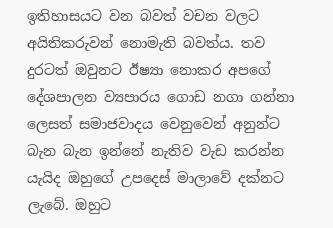ඉතිහාසයට වන බවත් වචන වලට අයිතිකරුවන් නොමැති බවත්ය. තව දුරටත් ඔවුනට ඊෂ්‍යා නොකර අපගේ දේශපාලන ව්‍යපාරය ගොඩ නගා ගන්නා ලෙසත් සමාජවාදය වෙනුවෙන් අනුන්ට බැන බැන ඉන්නේ නැතිව වැඩ කරන්න යැයිද ඔහුගේ උපදෙස් මාලාවේ දක්නට ලැබේ. ඔහුට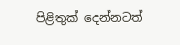පිළිතුක් දෙන්නටත්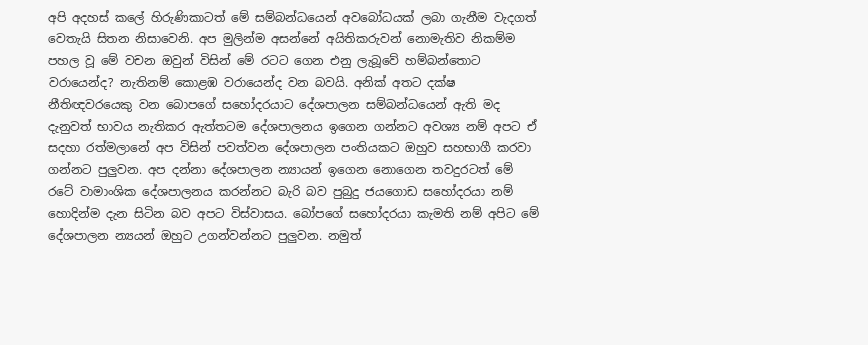අපි අදහස් කලේ හිරුණිකාටත් මේ සම්බන්ධයෙන් අවබෝධයක් ලබා ගැනීම වැදගත් වෙතැයි සිතන නිසාවෙනි. අප මුලින්ම අසන්නේ අයිතිකරුවන් නොමැතිව නිකම්ම පහල වූ මේ වචන ඔවුන් විසින් මේ රටට ගෙන එනු ලැබූවේ හම්බන්තොට වරායෙන්ද? නැතිනම් කොළඹ වරායෙන්ද වන බවයි. අනික් අතට දක්ෂ නීතිඥවරයෙකු වන බොපගේ සහෝදරයාට දේශපාලන සම්බන්ධයෙන් ඇති මද දැනුවත් භාවය නැතිකර ඇත්තටම දේශපාලනය ඉගෙන ගන්නට අවශ්‍ය නම් අපට ඒ සදහා රත්මලානේ අප විසින් පවත්වන දේශපාලන පංතියකට ඔහුව සහභාගී කරවා ගන්නට පුලුවන. අප දන්නා දේශපාලන න්‍යායන් ඉගෙන නොගෙන තවදුරටත් මේ රටේ වාමාංශික දේශපාලනය කරන්නට බැරි බව පුබුදු ජයගොඩ සහෝදරයා නම් හොදින්ම දැන සිටින බව අපට විස්වාසය. බෝපගේ සහෝදරයා කැමති නම් අපිට මේ දේශපාලන න්‍යයන් ඔහුට උගන්වන්නට පුලුවන. නමුත්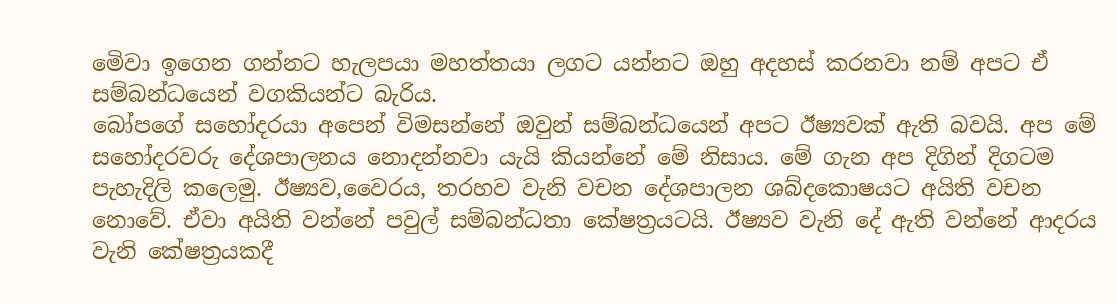මෙිවා ඉගෙන ගන්නට හැලපයා මහත්තයා ලගට යන්නට ඔහු අදහස් කරනවා නම් අපට ඒ සම්බන්ධයෙන් වගකියන්ට බැරිය.
බෝපගේ සහෝදරයා අපෙන් විමසන්නේ ඔවුන් සම්බන්ධයෙන් අපට ඊෂ්‍යවක් ඇති බවයි. අප මේ සහෝදරවරු දේශපාලනය නොදන්නවා යැයි කියන්නේ මේ නිසාය. මේ ගැන අප දිගින් දිගටම පැහැදිලි කලෙමු. ඊෂ්‍යව,වෛරය, තරහව වැනි වචන දේශපාලන ශබ්දකොෂයට අයිති වචන නොවේ. ඒවා අයිති වන්නේ පවුල් සම්බන්ධතා කේෂත්‍රයටයි. ඊෂ්‍යව වැනි දේ ඇති වන්නේ ආදරය වැනි කේෂත්‍රයකදී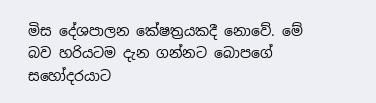මිස දේශපාලන කේෂත්‍රයකදී නොවේ. මේ බව හරියටම දැන ගන්නට බොපගේ සහෝදරයාට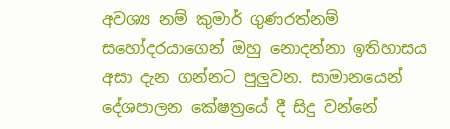අවශ්‍ය නම් කුමාර් ගුණරත්නම් සහෝදරයාගෙන් ඔහු නොදන්නා ඉතිහාසය අසා දැන ගන්නට පුලුවන. සාමානයෙන් දේශපාලන කේෂත්‍රයේ දී සිදු වන්නේ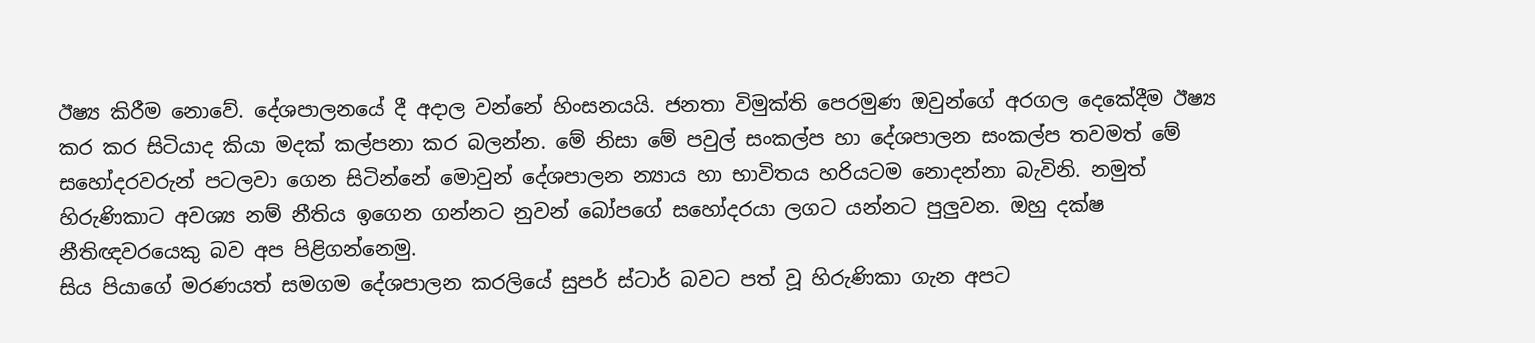ඊෂ්‍ය කිරීම නොවේ. දේශපාලනයේ දී අදාල වන්නේ හිංසනයයි. ජනතා විමුක්ති පෙරමුණ ඔවුන්ගේ අරගල දෙකේදීම ඊෂ්‍ය කර කර සිටියාද කියා මදක් කල්පනා කර බලන්න. මේ නිසා මේ පවුල් සංකල්ප හා දේශපාලන සංකල්ප තවමත් මේ සහෝදරවරුන් පටලවා ගෙන සිටින්නේ මොවුන් දේශපාලන න්‍යාය හා භාවිතය හරියටම නොදන්නා බැවිනි. නමුත් හිරුණිකාට අවශ්‍ය නම් නීතිය ඉගෙන ගන්නට නුවන් බෝපගේ සහෝදරයා ලගට යන්නට පුලුවන. ඔහු දක්ෂ නීතිඥවරයෙකු බව අප පිළිගන්නෙමු.
සිය පියාගේ මරණයත් සමගම දේශපාලන කරලියේ සුපර් ස්ටාර් බවට පත් වූ හිරුණිකා ගැන අපට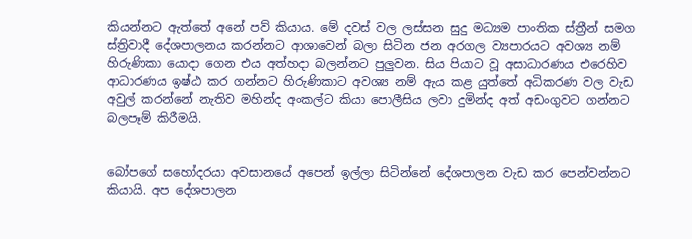කියන්නට ඇත්තේ අනේ පව් කියාය. මේ දවස් වල ලස්සන සුදු මධ්‍යම පාංතික ස්ත්‍රීන් සමග ස්ත්‍රිවාදී දේශපාලනය කරන්නට ආශාවෙන් බලා සිටින ජන අරගල ව්‍යපාරයට අවශ්‍ය නම් හිරුණිකා යොදා ගෙන එය අත්හදා බලන්නට පුලුවන. සිය පියාට වූ අසාධාරණය එරෙහිව ආධාරණය ඉෂ්ඨ කර ගන්නට හිරුණිකාට අවශ්‍ය නම් ඇය කළ යුත්තේ අධිකරණ වල වැඩ අවුල් කරන්නේ නැතිව මහින්ද අංකල්ට කියා පොලීසිය ලවා දුමින්ද අත් අඩංගුවට ගන්නට බලපෑම් කිරීමයි.


බෝපගේ සහෝදරයා අවසානයේ අපෙන් ඉල්ලා සිටින්නේ දේශපාලන වැඩ කර පෙන්වන්නට කියායි. අප දේශපාලන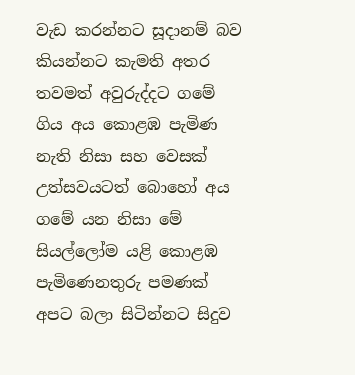වැඩ කරන්නට සූදානම් බව කියන්නට කැමති අතර තවමත් අවුරුද්දට ගමේ ගිය අය කොළඹ පැමිණ නැති නිසා සහ වෙසක් උත්සවයටත් බොහෝ අය ගමේ යන නිසා මේ සියල්ලෝම යළි කොළඹ පැමිණෙනතුරු පමණක් අපට බලා සිටින්නට සිදුව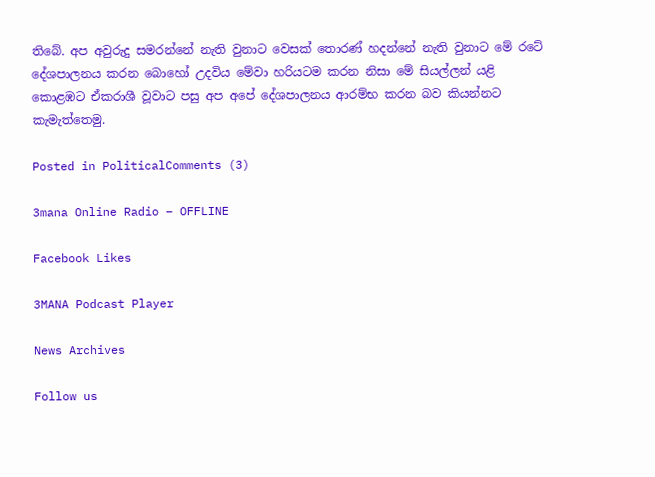තිබේ. අප අවුරුදු සමරන්නේ නැති වුනාට වෙසක් තොරණ් හදන්නේ නැති වුනාට මේ රටේ දේශපාලනය කරන බොහෝ උදවිය මේවා හරියටම කරන නිසා මේ සියල්ලන් යළි කොළඹට ඒකරාශී වූවාට පසු අප අපේ දේශපාලනය ආරම්භ කරන බව කියන්නට කැමැත්තෙමු.

Posted in PoliticalComments (3)

3mana Online Radio – OFFLINE

Facebook Likes

3MANA Podcast Player

News Archives

Follow us